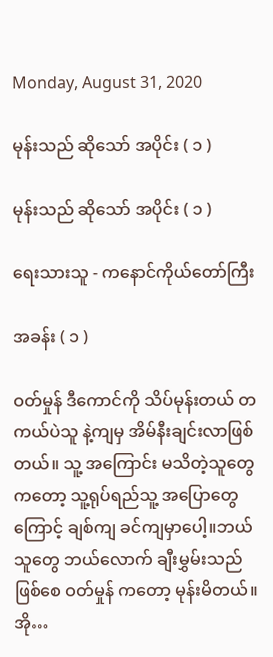Monday, August 31, 2020

မုန်းသည် ဆိုသော် အပိုင်း ( ၁ )

မုန်းသည် ဆိုသော် အပိုင်း ( ၁ )

ရေးသားသူ - ကနောင်ကိုယ်တော်ကြီး

အခန်း ( ၁ )

ဝတ်မှုန် ဒီကောင်ကို သိပ်မုန်းတယ် တကယ်ပဲသူ နဲ့ကျမှ အိမ်နီးချင်းလာဖြစ်တယ်။ သူ့ အကြောင်း မသိတဲ့သူတွေကတော့ သူ့ရုပ်ရည်သူ့ အပြောတွေကြောင့် ချစ်ကျ ခင်ကျမှာပေါ့။ဘယ်သူတွေ ဘယ်လောက် ချီးမွှမ်းသည် ဖြစ်စေ ဝတ်မှုန် ကတော့ မုန်းမိတယ်။ အို…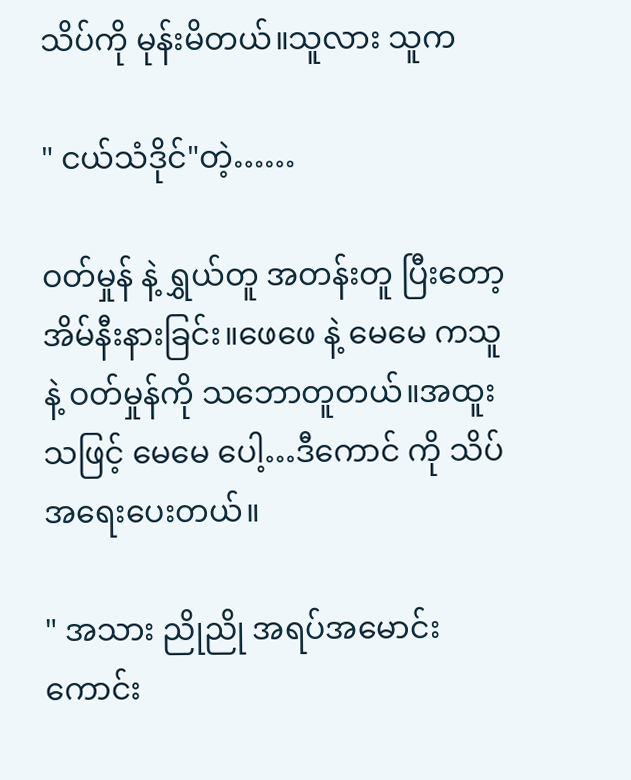သိပ်ကို မုန်းမိတယ်။သူလား သူက

" ငယ်သံဒိုင်"တဲ့……

ဝတ်မှုန် နဲ့ ရွှယ်တူ အတန်းတူ ပြီးတော့ အိမ်နီးနားခြင်း။ဖေဖေ နဲ့ မေမေ ကသူနဲ့ ဝတ်မှုန်ကို သဘောတူတယ်။အထူးသဖြင့် မေမေ ပေါ့…ဒီကောင် ကို သိပ်အရေးပေးတယ်။

" အသား ညိုညို အရပ်အမောင်းကောင်း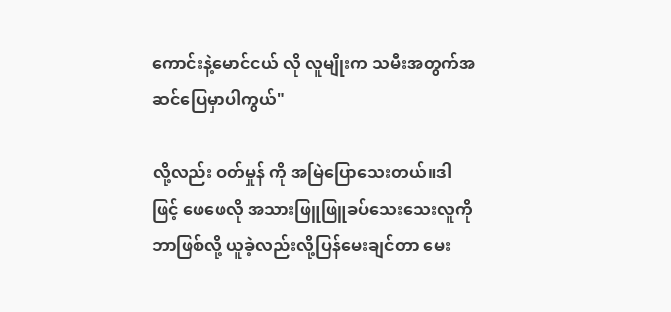ကောင်းနဲ့မောင်ငယ် လို လူမျိုးက သမီးအတွက်အဆင်ပြေမှာပါကွယ်"

လို့လည်း ဝတ်မှုန် ကို အမြဲပြောသေးတယ်။ဒါဖြင့် ဖေဖေလို အသားဖြူဖြူခပ်သေးသေးလူကို ဘာဖြစ်လို့ ယူခဲ့လည်းလို့ပြန်မေးချင်တာ မေး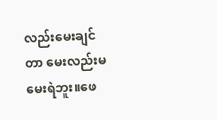လည်းမေးချင်တာ မေးလည်းမမေးရဲဘူး။ဖေ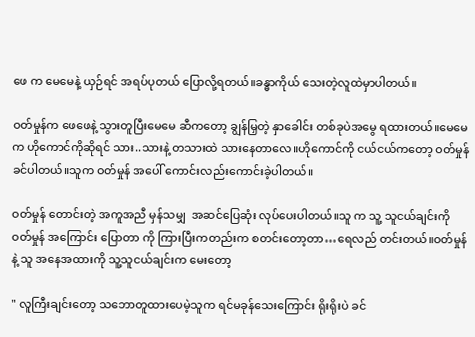ဖေ က မေမေနဲ့ ယှဉ်ရင် အရပ်ပုတယ် ပြောလို့ရတယ်။ခန္ဓာကိုယ် သေးတဲ့လူထဲမှာပါတယ်။

ဝတ်မှုန်က ဖေဖေနဲ့ သွားတူပြီးမေမေ ဆီကတော့ ချွန်မြှတဲ့ နှာခေါင်း တစ်ခုပဲအမွေ ရထားတယ်။မေမေက ဟိုကောင်ကိုဆိုရင် သား..သားနဲ့ တသားထဲ သားနေတာလေ။ဟိုကောင်ကို ငယ်ငယ်ကတော့ ဝတ်မှုန်ခင်ပါတယ်။သူက ဝတ်မှုန် အပေါ် ကောင်းလည်းကောင်းခဲ့ပါတယ်။

ဝတ်မှုန် တောင်းတဲ့ အကူအညီ မှန်သမျှ  အဆင်ပြေဆုံး လုပ်ပေးပါတယ်။သူ က သူ့ သူငယ်ချင်းကို ဝတ်မှုန် အကြောင်း ပြောတာ ကို ကြားပြီးကတည်းက စတင်းတော့တာ…ရေလည် တင်းတယ်။ဝတ်မှုန် နဲ့ သူ အနေအထားကို သူ့သူငယ်ချင်းက မေးတော့

" လူကြီးချင်းတော့ သဘောတူထားပေမဲ့သူက ရင်မခုန်သေးကြောင်း ရိုးရိုးပဲ ခင်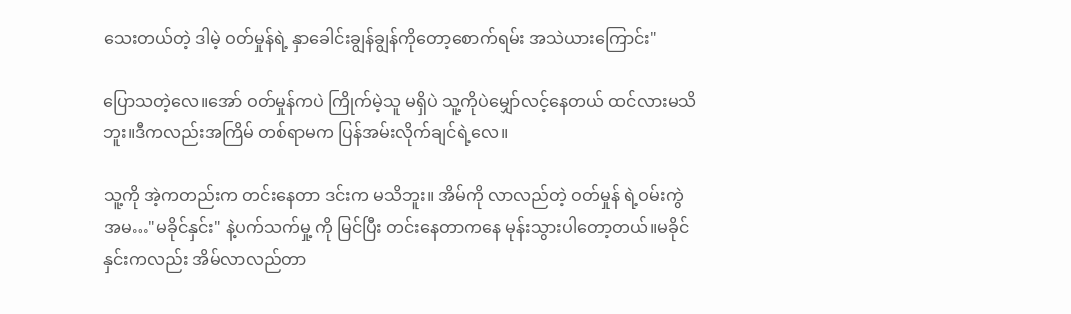သေးတယ်တဲ့ ဒါမဲ့ ဝတ်မှုန်ရဲ့ နှာခေါင်းချွန်ချွန်ကိုတော့စောက်ရမ်း အသဲယားကြောင်း"

ပြောသတဲ့လေ။အော် ဝတ်မှုန်ကပဲ ကြိုက်မဲ့သူ မရှိပဲ သူ့ကိုပဲမျှော်လင့်နေတယ် ထင်လားမသိဘူး။ဒီကလည်းအကြိမ် တစ်ရာမက ပြန်အမ်းလိုက်ချင်ရဲ့လေ။

သူ့ကို အဲ့ကတည်းက တင်းနေတာ ဒင်းက မသိဘူး။ အိမ်ကို လာလည်တဲ့ ဝတ်မှုန် ရဲ့ဝမ်းကွဲ အမ…"မခိုင်နှင်း" နဲ့ပက်သက်မှု့ ကို မြင်ပြီး တင်းနေတာကနေ မုန်းသွားပါတော့တယ်။မခိုင်နှင်းကလည်း အိမ်လာလည်တာ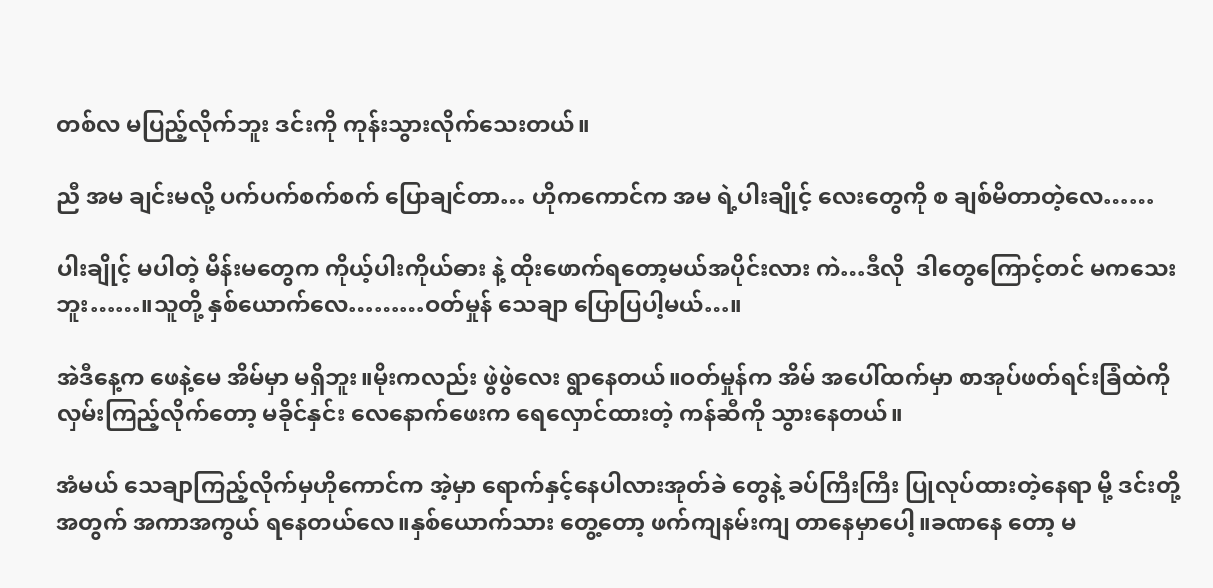တစ်လ မပြည့်လိုက်ဘူး ဒင်းကို ကုန်းသွားလိုက်သေးတယ်။

ညီ အမ ချင်းမလို့ ပက်ပက်စက်စက် ပြောချင်တာ… ဟိုကကောင်က အမ ရဲ့ပါးချိုင့် လေးတွေကို စ ချစ်မိတာတဲ့လေ……

ပါးချိုင့် မပါတဲ့ မိန်းမတွေက ကိုယ့်ပါးကိုယ်ဓား နဲ့ ထိုးဖောက်ရတော့မယ်အပိုင်းလား ကဲ…ဒီလို  ဒါတွေကြောင့်တင် မကသေးဘူး……။သူတို့ နှစ်ယောက်လေ………ဝတ်မှုန် သေချာ ပြောပြပါ့မယ်…။

အဲဒီနေ့က ဖေနဲ့မေ အိမ်မှာ မရှိဘူး။မိုးကလည်း ဖွဲဖွဲလေး ရွာနေတယ်။ဝတ်မှုန်က အိမ် အပေါ်ထက်မှာ စာအုပ်ဖတ်ရင်းခြံထဲကို လှမ်းကြည့်လိုက်တော့ မခိုင်နှင်း လေနောက်ဖေးက ရေလှောင်ထားတဲ့ ကန်ဆီကို သွားနေတယ်။

အံမယ် သေချာကြည့်လိုက်မှဟိုကောင်က အဲ့မှာ ရောက်နှင့်နေပါလားအုတ်ခဲ တွေနဲ့ ခပ်ကြီးကြီး ပြုလုပ်ထားတဲ့နေရာ မို့ ဒင်းတို့ အတွက် အကာအကွယ် ရနေတယ်လေ။နှစ်ယောက်သား တွေ့တော့ ဖက်ကျနမ်းကျ တာနေမှာပေါ့။ခဏနေ တော့ မ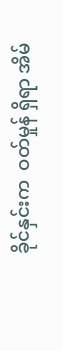ခိုင်နှင်းက  ဝတ်မှုန် ရှိရာ အိမ်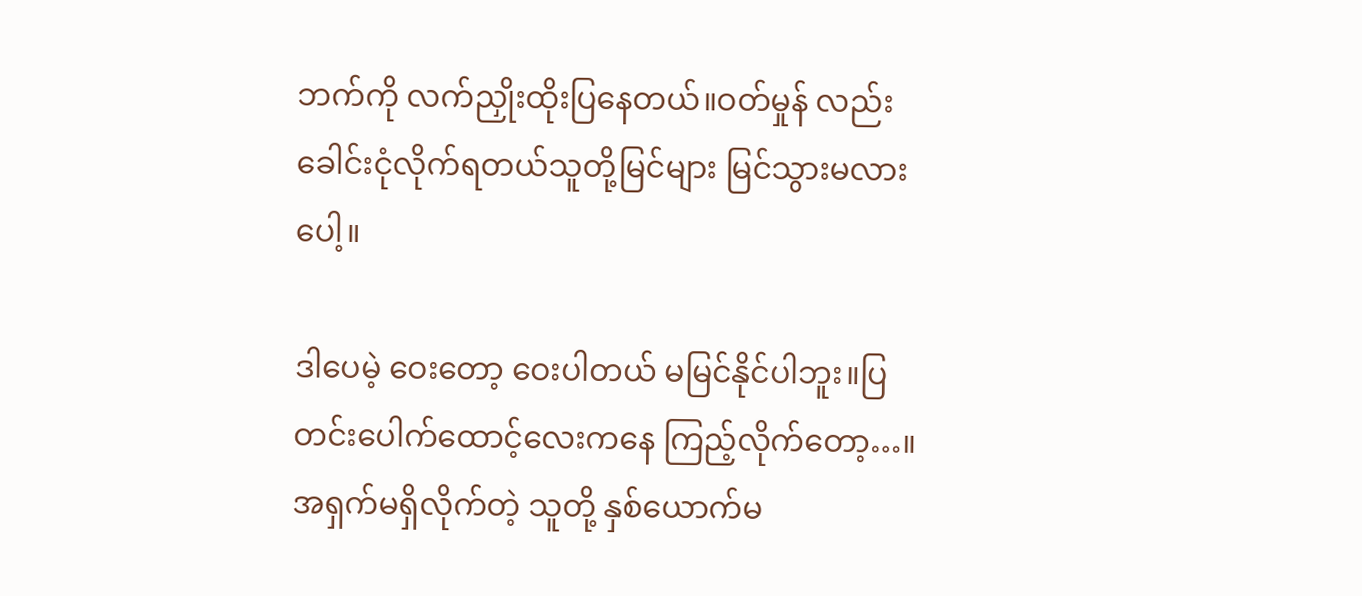ဘက်ကို လက်ညှိုးထိုးပြနေတယ်။ဝတ်မှုန် လည်း ခေါင်းငုံလိုက်ရတယ်သူတို့မြင်များ မြင်သွားမလားပေါ့။

ဒါပေမဲ့ ဝေးတော့ ဝေးပါတယ် မမြင်နိုင်ပါဘူး။ပြတင်းပေါက်ထောင့်လေးကနေ ကြည့်လိုက်တော့…။အရှက်မရှိလိုက်တဲ့ သူတို့ နှစ်ယောက်မ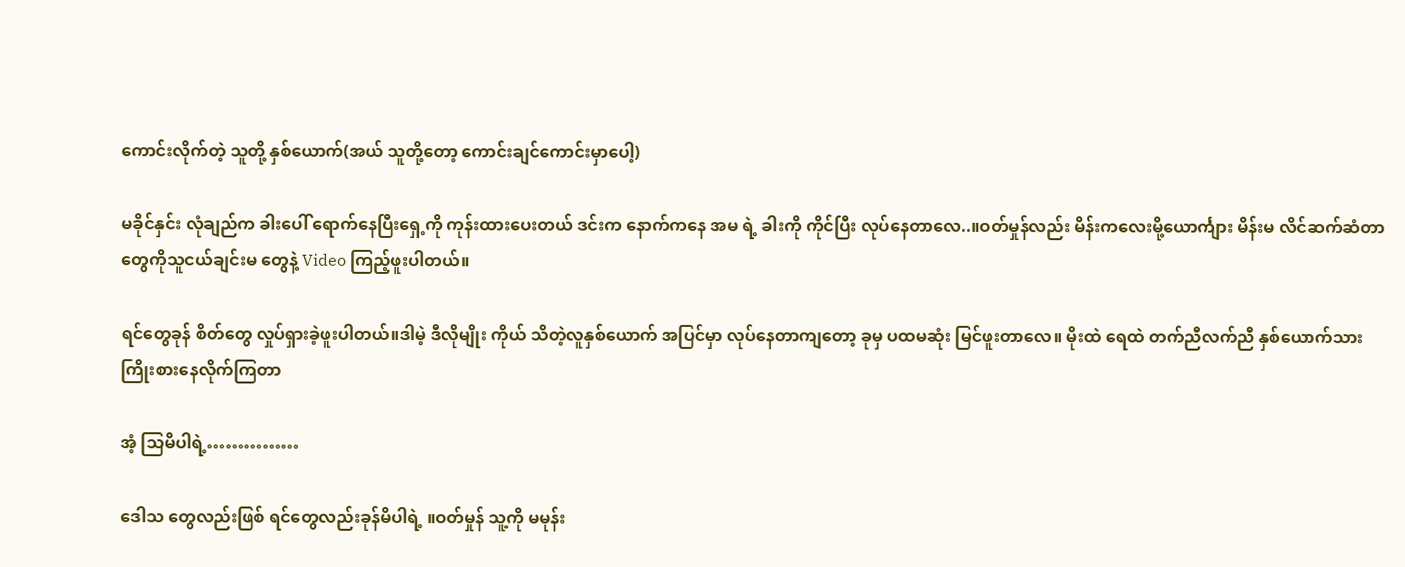ကောင်းလိုက်တဲ့ သူတို့ နှစ်ယောက်(အယ် သူတို့တော့ ကောင်းချင်ကောင်းမှာပေါ့)

မခိုင်နှင်း လုံချည်က ခါးပေါ် ရောက်နေပြီးရှေ့ကို ကုန်းထားပေးတယ် ဒင်းက နောက်ကနေ အမ ရဲ့ ခါးကို ကိုင်ပြီး လုပ်နေတာလေ..။ဝတ်မှုန်လည်း မိန်းကလေးမို့ယောင်္ကျား မိန်းမ လိင်ဆက်ဆံတာတွေကိုသူငယ်ချင်းမ တွေနဲ့ Video ကြည့်ဖူးပါတယ်။

ရင်တွေခုန် စိတ်တွေ လှုပ်ရှားခဲ့ဖူးပါတယ်။ဒါမဲ့ ဒီလိုမျိုး ကိုယ် သိတဲ့လူနှစ်ယောက် အပြင်မှာ လုပ်နေတာကျတော့ ခုမှ ပထမဆုံး မြင်ဖူးတာလေ။ မိုးထဲ ရေထဲ တက်ညီလက်ညီ နှစ်ယောက်သား ကြိုးစားနေလိုက်ကြတာ

အံ့ သြမိပါရဲ့……………

ဒေါသ တွေလည်းဖြစ် ရင်တွေလည်းခုန်မိပါရဲ့ ။ဝတ်မှုန် သူ့ကို မမုန်း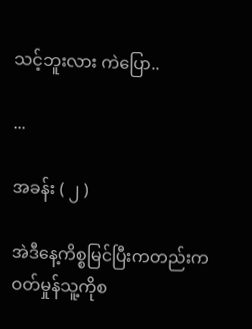သင့်ဘူးလား ကဲပြော..

...

အခန်း ( ၂ )

အဲဒီနေ့ကိစ္စမြင်ပြီးကတည်းက ဝတ်မှုန်သူ့ကိုစ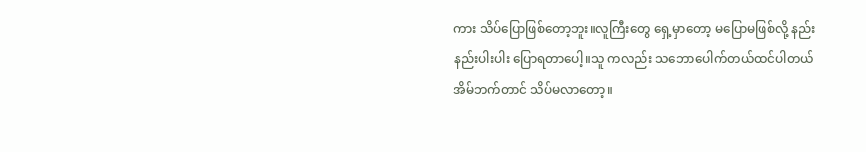ကား သိပ်ပြောဖြစ်တော့ဘူး။လူကြီးတွေ ရှေ့မှာတော့ မပြောမဖြစ်လို့ နည်းနည်းပါးပါး ပြောရတာပေါ့။သူ ကလည်း သဘောပေါက်တယ်ထင်ပါတယ် အိမ်ဘက်တာင် သိပ်မလာတော့။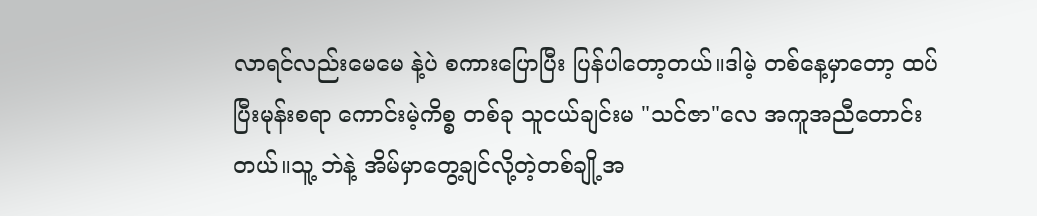လာရင်လည်းမေမေ နဲ့ပဲ စကားပြောပြီး ပြန်ပါတော့တယ်။ဒါမဲ့ တစ်နေ့မှာတော့ ထပ်ပြီးမုန်းစရာ ကောင်းမဲ့ကိစ္စ တစ်ခု သူငယ်ချင်းမ "သင်ဇာ"လေ အကူအညီတောင်းတယ်။သူ့ ဘဲနဲ့ အိမ်မှာတွေ့ချင်လို့တဲ့တစ်ချို့အ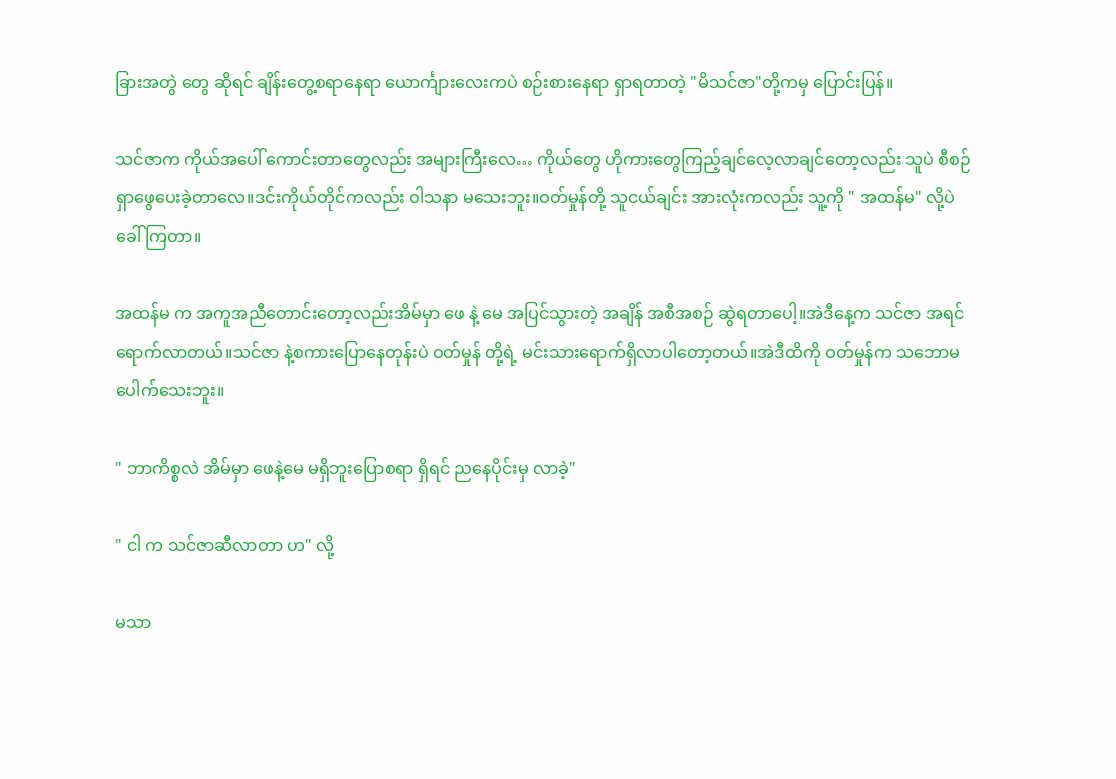ခြားအတွဲ တွေ ဆိုရင် ချိန်းတွေ့စရာနေရာ ယောင်္ကျားလေးကပဲ စဉ်းစားနေရာ ရှာရတာတဲ့ "မိသင်ဇာ"တို့ကမှ ပြောင်းပြန်။

သင်ဇာက ကိုယ်အပေါ် ကောင်းတာတွေလည်း အများကြီးလေ… ကိုယ်တွေ ဟိုကားတွေကြည့်ချင်လေ့လာချင်တော့လည်း သူပဲ စီစဉ် ရှာဖွေပေးခဲ့တာလေ။ဒင်းကိုယ်တိုင်ကလည်း ဝါသနာ မသေးဘူး။ဝတ်မှုန်တို့ သူငယ်ချင်း အားလုံးကလည်း သူ့ကို " အထန်မ" လို့ပဲ ခေါ်ကြတာ။

အထန်မ က အကူအညီတောင်းတော့လည်းအိမ်မှာ ဖေ နဲ့ မေ အပြင်သွားတဲ့ အချိန် အစီအစဉ် ဆွဲရတာပေါ့။အဲဒီနေ့က သင်ဇာ အရင်ရောက်လာတယ်။သင်ဇာ နဲ့စကားပြောနေတုန်းပဲ ဝတ်မှုန် တို့ရဲ့ မင်းသားရောက်ရှိလာပါတော့တယ်။အဲဒီထိကို ဝတ်မှုန်က သဘောမပေါက်သေးဘူး။

" ဘာကိစ္စလဲ အိမ်မှာ ဖေနဲ့မေ မရှိဘူးပြောစရာ ရှိရင် ညနေပိုင်းမှ လာခဲ့"

" ငါ က သင်ဇာဆီလာတာ ဟ" လို့

မသာ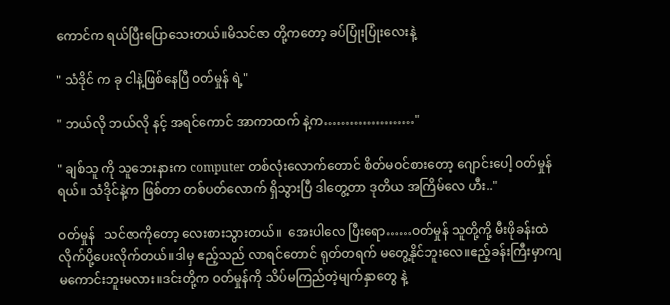ကောင်က ရယ်ပြီးပြောသေးတယ်။မိသင်ဇာ တို့ကတော့ ခပ်ပြုံးပြုံးလေးနဲ့

" သံဒိုင် က ခု ငါနဲ့ဖြစ်နေပြီ ဝတ်မှုန် ရဲ့"

" ဘယ်လို ဘယ်လို နင့် အရင်ကောင် အာကာထက် နဲ့က…………………"

" ချစ်သူ ကို သူဘေးနားက computer တစ်လုံးလောက်တောင် စိတ်မဝင်စားတော့ ဂျောင်းပေါ့ ဝတ်မှုန် ရယ်။ သံဒိုင်နဲ့က ဖြစ်တာ တစ်ပတ်လောက် ရှိသွားပြီ ဒါတွေ့တာ ဒုတိယ အကြိမ်လေ ဟီး.."

ဝတ်မှုန်   သင်ဇာကိုတော့ လေးစားသွားတယ်။  အေးပါလေ ပြီးရော……ဝတ်မှုန် သူတို့ကို့ မီးဖိုခန်းထဲ လိုက်ပို့ပေးလိုက်တယ်။ဒါမှ ဧည့်သည် လာရင်တောင် ရုတ်တရက် မတွေ့နိုင်ဘူးလေ။ဧည့်ခန်းကြီးမှာကျ မကောင်းဘူးမလား။ဒင်းတို့က ဝတ်မှုန်ကို သိပ်မကြည်တဲ့မျက်နှာတွေ နဲ့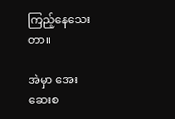ကြည့်နေသေးတာ။

အဲမှာ အေးဆေးစ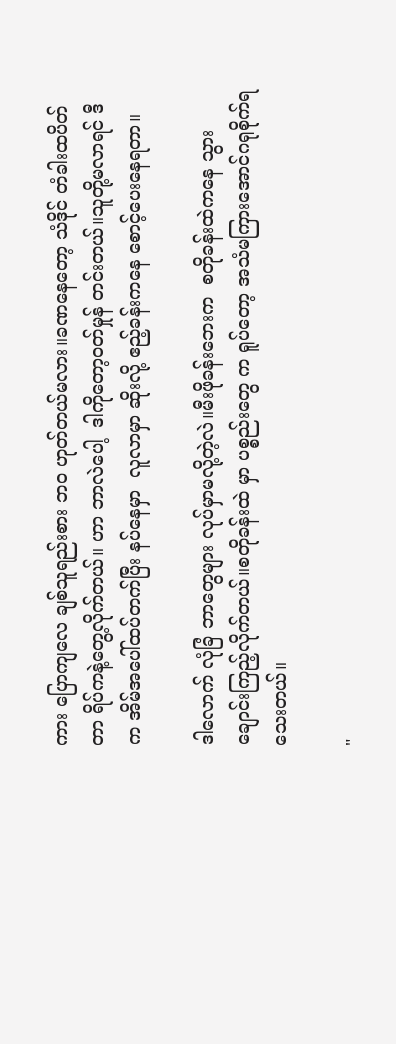ကား ပြောကျလေ ချစ်သူရည်းစား ဘဝ ဟုတ်တယ်မလား။ခဏနေတော့ သံဒိုင် တံခါးထပိတ်တာ ရိပ်ကနဲ့တွေ့လိုက်တယ်။ ဟာ ဘာလဲပေါ့  ဒါကိုတော့ဝတ်မှုန် တင်းတယ်။သူတို့မလာရင် ဒီက အိမ်အပေါ်ထပ်တက်ပြီး နပ်နေမှာ  လူလာမှာ ဆိုးလို့ ဧည့်ခန်းကနေ စောင့်ပေးနေရတာ။

ဒါလောက် လုံခြံ ဘာတွေများ လုပ်မှာမလို့တဲ့လဲ။မီးဖိုခန်းဘေးက  စတိုခန်းထဲကနေ သွားချောင်းကြည့်လိုက်တယ်။စတိုခန်းထဲ မှာ ပစ္စည်းတွေ က ရူပ်တော့ အသံမကြားအောင်ဂရုစိုက်ရသေးတယ်။

"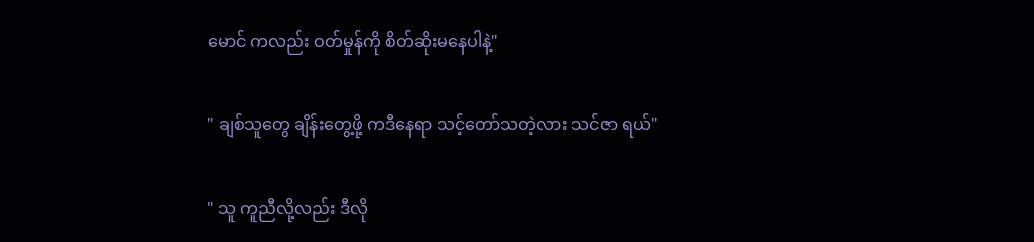မောင် ကလည်း ဝတ်မှုန်ကို စိတ်ဆိုးမနေပါနဲ့"

" ချစ်သူတွေ ချိန်းတွေ့ဖို့ ကဒီနေရာ သင့်တော်သတဲ့လား သင်ဇာ ရယ်"

" သူ ကူညီလို့လည်း ဒီလို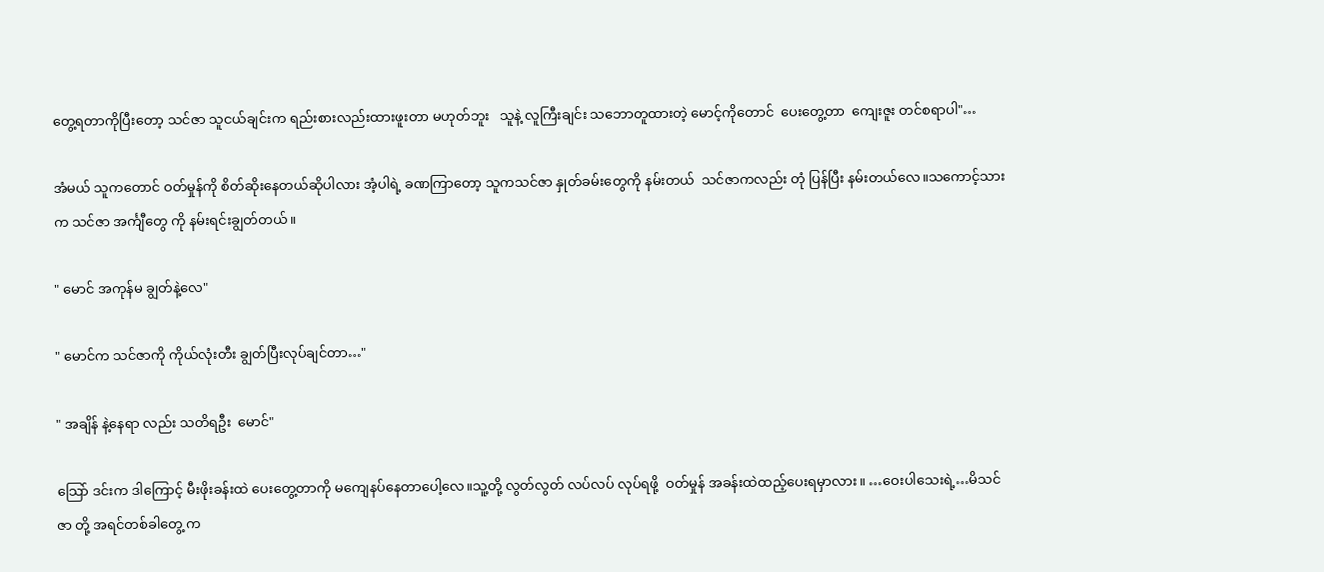တွေ့ရတာကိုပြီးတော့ သင်ဇာ သူငယ်ချင်းက ရည်းစားလည်းထားဖူးတာ မဟုတ်ဘူး   သူနဲ့ လူကြီးချင်း သဘောတူထားတဲ့ မောင့်ကိုတောင်  ပေးတွေ့တာ  ကျေးဇူး တင်စရာပါ"…

အံမယ် သူကတောင် ဝတ်မှုန်ကို စိတ်ဆိုးနေတယ်ဆိုပါလား အံ့ပါရဲ့ ခဏကြာတော့ သူကသင်ဇာ နှုတ်ခမ်းတွေကို နမ်းတယ်  သင်ဇာကလည်း တုံ ပြန်ပြီး နမ်းတယ်လေ။သကောင့်သားက သင်ဇာ အင်္ကျီတွေ ကို နမ်းရင်းချွတ်တယ်။

" မောင် အကုန်မ ချွတ်နဲ့လေ"

" မောင်က သင်ဇာကို ကိုယ်လုံးတီး ချွတ်ပြီးလုပ်ချင်တာ…"

" အချိန် နဲ့နေရာ လည်း သတိရဦး  မောင်"

သြော် ဒင်းက ဒါကြောင့် မီးဖိုးခန်းထဲ ပေးတွေ့တာကို မကျေနပ်နေတာပေါ့လေ။သူ့တို့ လွတ်လွတ် လပ်လပ် လုပ်ရဖို့  ဝတ်မှုန် အခန်းထဲထည့်ပေးရမှာလား။ …ဝေးပါသေးရဲ့…မိသင်ဇာ တို့ အရင်တစ်ခါတွေ့ က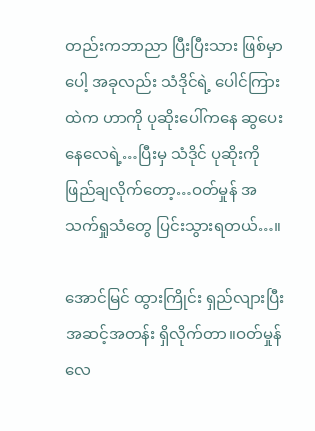တည်းကဘာညာ ပြီးပြီးသား ဖြစ်မှာပေါ့ အခုလည်း သံဒိုင်ရဲ့ ပေါင်ကြားထဲက ဟာကို ပုဆိုးပေါ်ကနေ ဆွပေး နေလေရဲ့…ပြီးမှ သံဒိုင် ပုဆိုးကို ဖြည်ချလိုက်တော့…ဝတ်မှုန် အသက်ရှုသံတွေ ပြင်းသွားရတယ်…။

အောင်မြင် ထွားကြိုင်း ရှည်လျားပြီး အဆင့်အတန်း ရှိလိုက်တာ။ဝတ်မှုန်လေ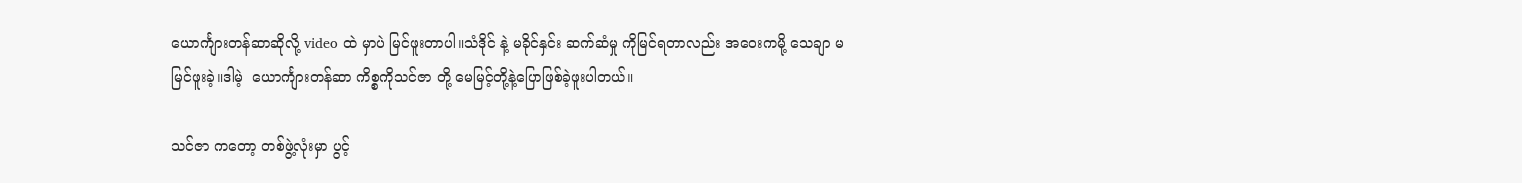ယောင်္ကျားတန်ဆာဆိုလို့ video ထဲ မှာပဲ မြင်ဖူးတာပါ။သံဒိုင် နဲ့ မခိုင်နှင်း ဆက်ဆံမှု ကိုမြင်ရတာလည်း အဝေးကမို့ သေချာ မမြင်ဖူးခဲ့။ဒါမဲ့  ယောင်္ကျားတန်ဆာ ကိစ္စကိုသင်ဇာ တို့ မေမြင့်တို့နဲ့ပြောဖြစ်ခဲ့ဖူးပါတယ်။

သင်ဇာ ကတော့ တစ်ဖွဲ့လုံးမှာ ပွင့်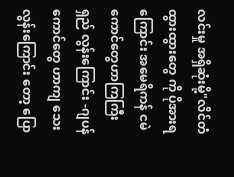လင်းမှု အရှိဆုံးမို့"လိင်တံ ထွားထွားတွေ ကို ပိုအားရကြောင်း အမေရိကန် ငမဲကောင်တွေဟာကြကြီး ရှည် လွန်းကြောင်း -ဂျပန်ကောင်တွေ ဟာကျ သေးလွန်းကြောင်း တော့ ပြော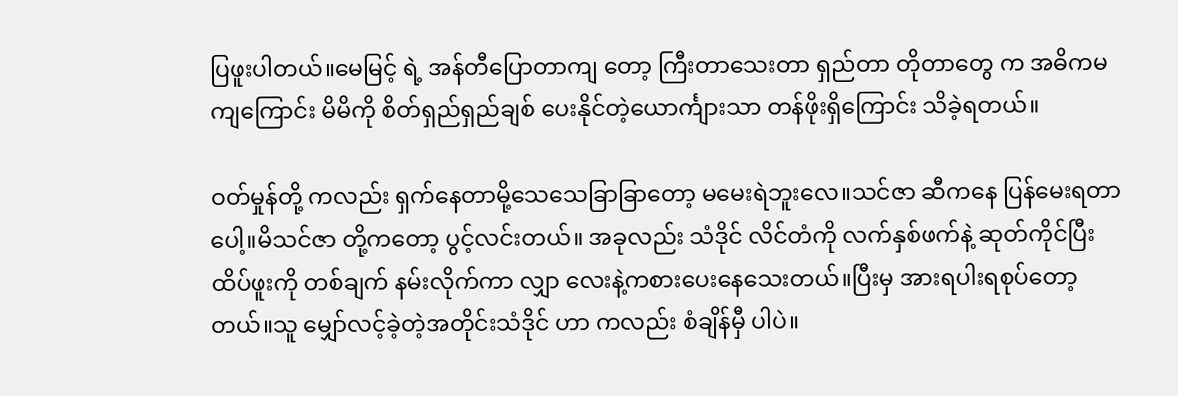ပြဖူးပါတယ်။မေမြင့် ရဲ့ အန်တီပြောတာကျ တော့ ကြီးတာသေးတာ ရှည်တာ တိုတာတွေ က အဓိကမကျကြောင်း မိမိကို စိတ်ရှည်ရှည်ချစ် ပေးနိုင်တဲ့ယောင်္ကျားသာ တန်ဖိုးရှိကြောင်း သိခဲ့ရတယ်။

ဝတ်မှုန်တို့ ကလည်း ရှက်နေတာမို့သေသေခြာခြာတော့ မမေးရဲဘူးလေ။သင်ဇာ ဆီကနေ ပြန်မေးရတာပေါ့။မိသင်ဇာ တို့ကတော့ ပွင့်လင်းတယ်။ အခုလည်း သံဒိုင် လိင်တံကို လက်နှစ်ဖက်နဲ့ ဆုတ်ကိုင်ပြီး ထိပ်ဖူးကို တစ်ချက် နမ်းလိုက်ကာ လျှာ လေးနဲ့ကစားပေးနေသေးတယ်။ပြီးမှ အားရပါးရစုပ်တော့တယ်။သူ မျှော်လင့်ခဲ့တဲ့အတိုင်းသံဒိုင် ဟာ ကလည်း စံချိန်မှီ ပါပဲ။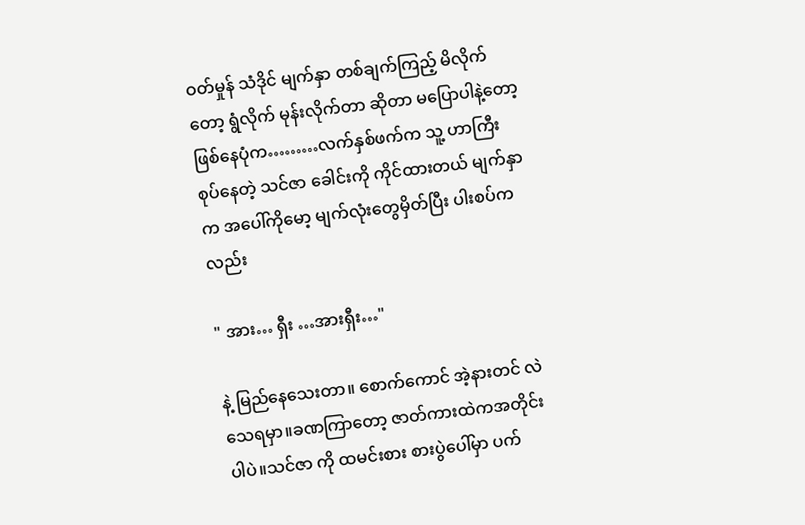ဝတ်မှုန် သံဒိုင် မျက်နှာ တစ်ချက်ကြည့် မိလိုက်တော့ ရွံလိုက် မုန်းလိုက်တာ ဆိုတာ မပြောပါနဲ့တော့ ဖြစ်နေပုံက………လက်နှစ်ဖက်က သူ့ ဟာကြီး စုပ်နေတဲ့ သင်ဇာ ခေါင်းကို ကိုင်ထားတယ် မျက်နှာက အပေါ်ကိုမော့ မျက်လုံးတွေမှိတ်ပြီး ပါးစပ်ကလည်း

" အား… ရှီး …အားရှီး…"

နဲ့ မြည်နေသေးတာ။ စောက်ကောင် အဲ့နားတင် လဲသေရမှာ။ခဏကြာတော့ ဇာတ်ကားထဲကအတိုင်းပါပဲ။သင်ဇာ ကို ထမင်းစား စားပွဲပေါ်မှာ ပက်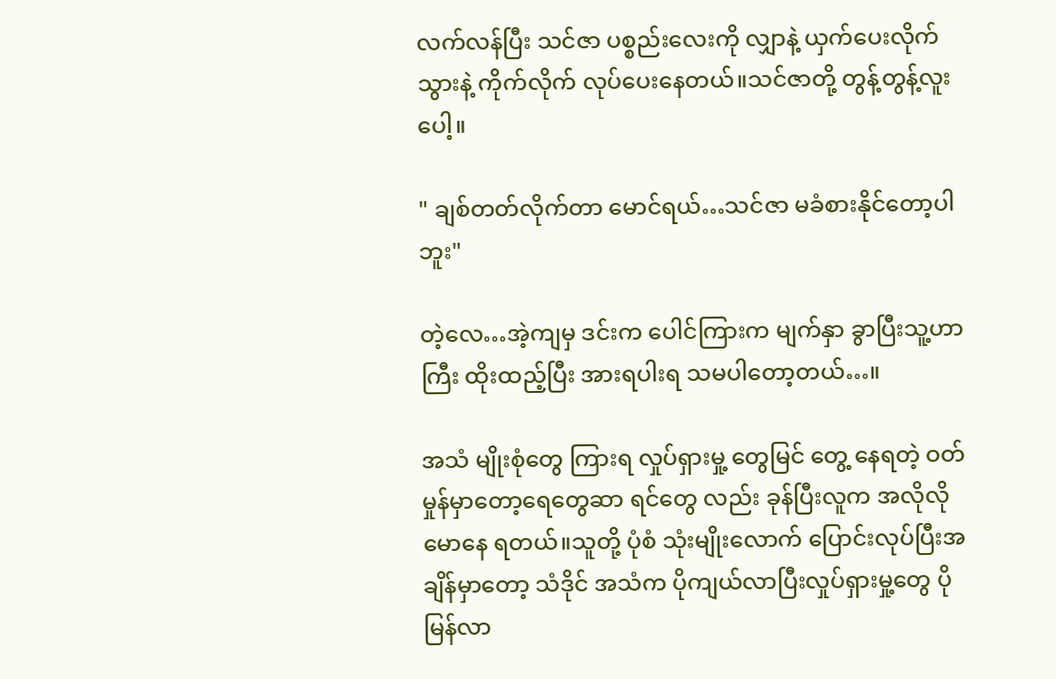လက်လန်ပြီး သင်ဇာ ပစ္စည်းလေးကို လျှာနဲ့ ယှက်ပေးလိုက် သွားနဲ့ ကိုက်လိုက် လုပ်ပေးနေတယ်။သင်ဇာတို့ တွန့်တွန့်လူးပေါ့။

" ချစ်တတ်လိုက်တာ မောင်ရယ်…သင်ဇာ မခံစားနိုင်တော့ပါဘူး"

တဲ့လေ…အဲ့ကျမှ ဒင်းက ပေါင်ကြားက မျက်နှာ ခွာပြီးသူ့ဟာကြီး ထိုးထည့်ပြီး အားရပါးရ သမပါတော့တယ်…။

အသံ မျိုးစုံတွေ ကြားရ လှုပ်ရှားမှု့ တွေမြင် တွေ့ နေရတဲ့ ဝတ်မှုန်မှာတော့ရေတွေဆာ ရင်တွေ လည်း ခုန်ပြီးလူက အလိုလို မောနေ ရတယ်။သူတို့ ပုံစံ သုံးမျိုးလောက် ပြောင်းလုပ်ပြီးအချိန်မှာတော့ သံဒိုင် အသံက ပိုကျယ်လာပြီးလှုပ်ရှားမှု့တွေ ပိုမြန်လာ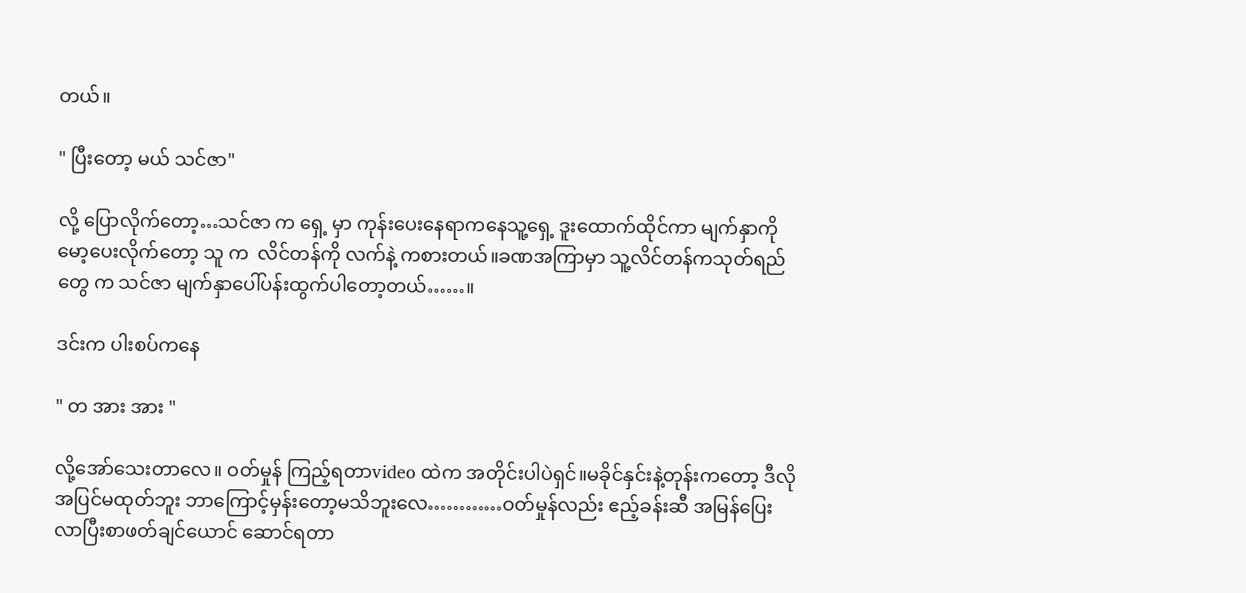တယ်။

" ပြီးတော့ မယ် သင်ဇာ"

လို့ ပြောလိုက်တော့…သင်ဇာ က ရှေ့ မှာ ကုန်းပေးနေရာကနေသူ့ရှေ့ ဒူးထောက်ထိုင်ကာ မျက်နှာကို မော့ပေးလိုက်တော့ သူ က  လိင်တန်ကို လက်နဲ့ ကစားတယ်။ခဏအကြာမှာ သူ့လိင်တန်ကသုတ်ရည်တွေ က သင်ဇာ မျက်နှာပေါ်ပန်းထွက်ပါတော့တယ်……။

ဒင်းက ပါးစပ်ကနေ

" တ အား အား "

လို့အော်သေးတာလေ။ ဝတ်မှုန် ကြည့်ရတာvideo ထဲက အတိုင်းပါပဲရှင်။မခိုင်နှင်းနဲ့တုန်းကတော့ ဒီလို အပြင်မထုတ်ဘူး ဘာကြောင့်မှန်းတော့မသိဘူးလေ…………ဝတ်မှုန်လည်း ဧည့်ခန်းဆီ အမြန်ပြေးလာပြီးစာဖတ်ချင်ယောင် ဆောင်ရတာ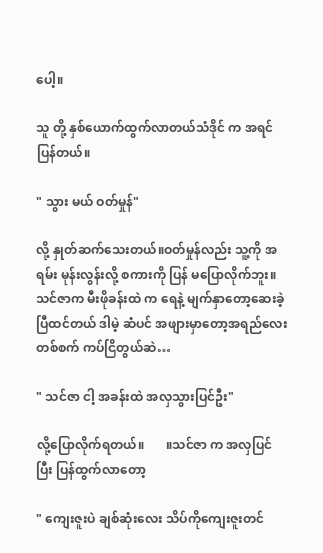ပေါ့။

သူ တို့ နှစ်ယောက်ထွက်လာတယ်သံဒိုင် က အရင်ပြန်တယ်။

" သွား မယ် ဝတ်မှုန်"

လို့ နှုတ်ဆက်သေးတယ်။ဝတ်မှုန်လည်း သူ့ကို အရမ်း မုန်းလွန်းလို့ စကားကို ပြန် မပြောလိုက်ဘူး။သင်ဇာက မီးဖိုခန်းထဲ က ရေနဲ့ မျက်နှာတော့ဆေးခဲ့ပြီထင်တယ် ဒါမဲ့ ဆံပင် အဖျားမှာတော့အရည်လေး တစ်စက် ကပ်ငြိတွယ်ဆဲ…

" သင်ဇာ ငါ့ အခန်းထဲ အလှသွားပြင်ဦး"

လို့ပြောလိုက်ရတယ်။       ။သင်ဇာ က အလှပြင်ပြီး ပြန်ထွက်လာတော့

" ကျေးဇူးပဲ ချစ်ဆုံးလေး သိပ်ကိုကျေးဇူးတင်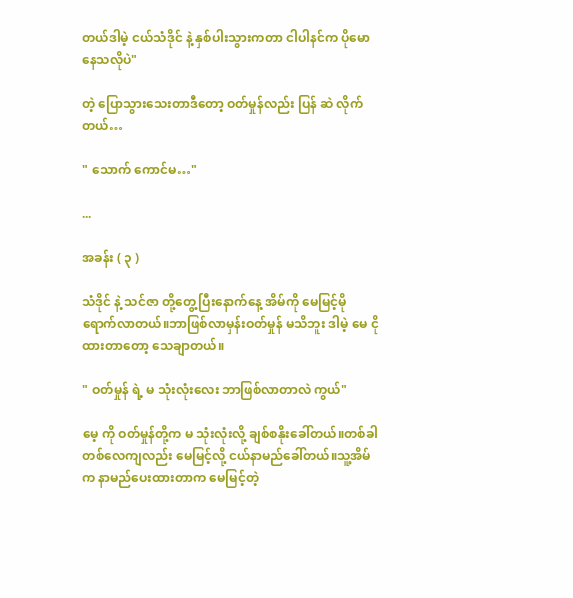တယ်ဒါမဲ့ ငယ်သံဒိုင် နဲ့ နှစ်ပါးသွားကတာ ငါပါနင်က ပိုမောနေသလိုပဲ"

တဲ့ ပြောသွားသေးတာဒီတော့ ဝတ်မှုန်လည်း ပြန် ဆဲ လိုက်တယ်…

" သောက် ကောင်မ…"

...

အခန်း ( ၃ )

သံဒိုင် နဲ့ သင်ဇာ တို့တွေ့ပြီးနောက်နေ့ အိမ်ကို မေမြင့်မို ရောက်လာတယ်။ဘာဖြစ်လာမှန်းဝတ်မှုန် မသိဘူး ဒါမဲ့ မေ ငိုထားတာတော့ သေချာတယ်။

" ဝတ်မှုန် ရဲ့ မ သုံးလုံးလေး ဘာဖြစ်လာတာလဲ ကွယ်"

မေ့ ကို ဝတ်မှုန်တို့က မ သုံးလုံးလို့ ချစ်စနိုးခေါ်တယ်။တစ်ခါတစ်လေကျလည်း မေမြင့်လို့ ငယ်နာမည်ခေါ်တယ်။သူ့အိမ်က နာမည်ပေးထားတာက မေမြင့်တဲ့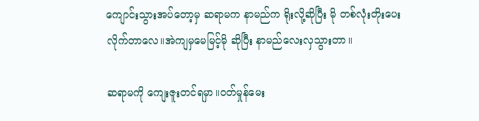ကျောင်းသွားအပ်တော့မှ ဆရာမက နာမည်က ရိုးလို့ဆိုပြီး မို တစ်လုံးတိုးပေးလိုက်တာလေ။အဲကျမှမေမြင့်မို ဆိုပြီး နာမည်လေးလှသွားတာ။

ဆရာမကို ကျေးဇူးတင်ရမှာ။ဝတ်မှုန်မေး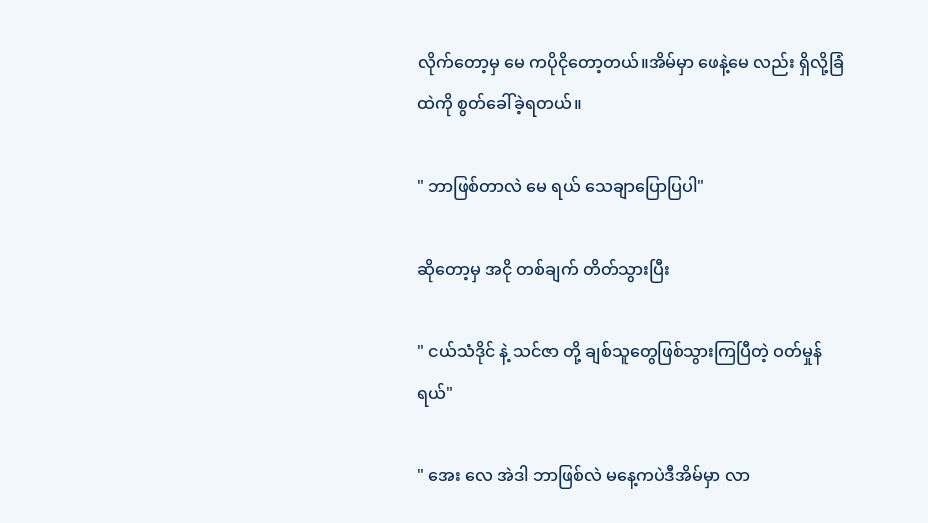လိုက်တော့မှ မေ ကပိုငိုတော့တယ်။အိမ်မှာ ဖေနဲ့မေ လည်း ရှိလို့ခြံထဲကို စွတ်ခေါ်ခဲ့ရတယ်။

" ဘာဖြစ်တာလဲ မေ ရယ် သေချာပြောပြပါ"

ဆိုတော့မှ အငို တစ်ချက် တိတ်သွားပြီး

" ငယ်သံဒိုင် နဲ့ သင်ဇာ တို့ ချစ်သူတွေဖြစ်သွားကြပြီတဲ့ ဝတ်မှုန် ရယ်"

" အေး လေ အဲဒါ ဘာဖြစ်လဲ မနေ့ကပဲဒီအိမ်မှာ လာ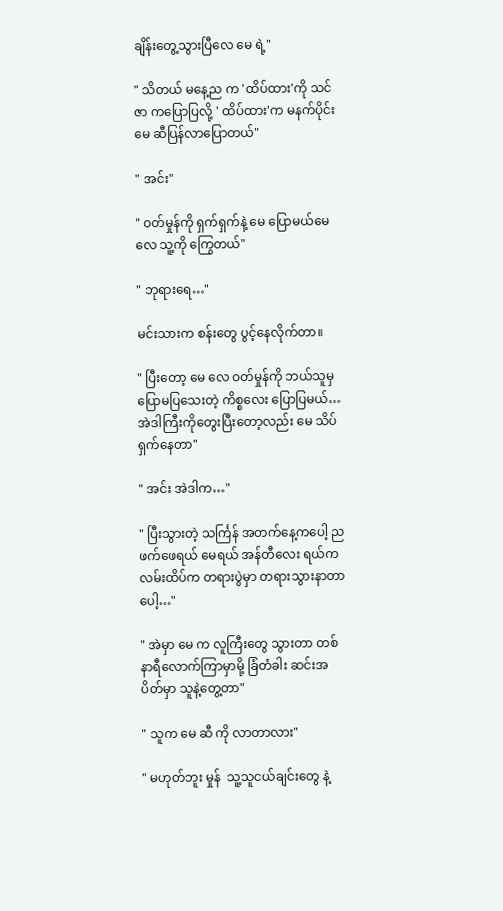ချိန်းတွေ့သွားပြီလေ မေ ရဲ့"

" သိတယ် မနေ့ည က 'ထိပ်ထား'ကို သင်ဇာ ကပြောပြလို့ ' ထိပ်ထား'က မနက်ပိုင်း မေ ဆီပြန်လာပြောတယ်"

" အင်း"

" ဝတ်မှုန်ကို ရှက်ရှက်နဲ့ မေ ပြောမယ်မေ လေ သူ့ကို ကြွေတယ်"

" ဘုရားရေ…"

မင်းသားက စန်းတွေ ပွင့်နေလိုက်တာ။

" ပြီးတော့ မေ လေ ဝတ်မှုန်ကို ဘယ်သူမှ ပြောမပြသေးတဲ့ ကိစ္စလေး ပြောပြမယ်…အဲဒါကြီးကိုတွေးပြီးတော့လည်း မေ သိပ်ရှက်နေတာ"

" အင်း အဲဒါက…"

" ပြီးသွားတဲ့ သင်္ကြန် အတက်နေ့ကပေါ့ ညဖက်ဖေရယ် မေရယ် အန်တီလေး ရယ်က လမ်းထိပ်က တရားပွဲမှာ တရားသွားနာတာပေါ့…"

" အဲမှာ မေ က လူကြီးတွေ သွားတာ တစ်နာရီလောက်ကြာမှာမို့ ခြံတံခါး ဆင်းအပိတ်မှာ သူနဲ့တွေ့တာ"

" သူက မေ ဆီ ကို လာတာလား"

" မဟုတ်ဘူး မှုန်  သူ့သူငယ်ချင်းတွေ နဲ့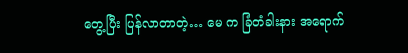တွေ့ပြီး ပြန်လာတာတဲ့… မေ က ခြံတံခါးနား အရောက်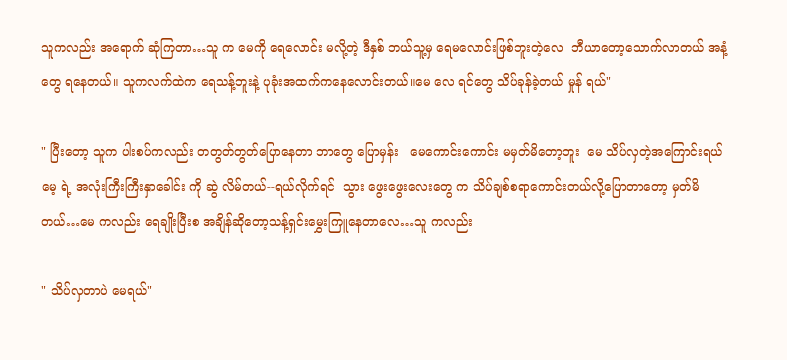သူကလည်း အရောက် ဆုံကြတာ…သူ က မေကို ရေလောင်း မလို့တဲ့ ဒီနှစ် ဘယ်သူ့မှ ရေမလောင်းဖြစ်ဘူးတဲ့လေ  ဘီယာတော့သောက်လာတယ် အနံ့တွေ ရနေတယ်။ သူကလက်ထဲက ရေသန့်ဘူးနဲ့ ပုခုံးအထက်ကနေလောင်းတယ်။မေ လေ ရင်တွေ သိပ်ခုန်ခဲ့တယ် မှုန် ရယ်"

" ပြီးတော့ သူက ပါးစပ်ကလည်း တတွတ်တွတ်ပြောနေတာ ဘာတွေ ပြောမှန်း   မေကောင်းကောင်း မမှတ်မိတော့ဘူး  မေ သိပ်လှတဲ့အကြောင်းရယ် မေ့ ရဲ့ အလုံးကြီးကြီးနှာခေါင်း ကို ဆွဲ လိမ်တယ်--ရယ်လိုက်ရင်  သွား ဖွေးဖွေးလေးတွေ က သိပ်ချစ်စရာကောင်းတယ်လို့ပြောတာတော့ မှတ်မိတယ်…မေ ကလည်း ရေချိုးပြီးစ အချိန်ဆိုတော့သန့်ရှင်းမွှေးကြူနေတာလေ…သူ ကလည်း

" သိပ်လှတာပဲ မေရယ်"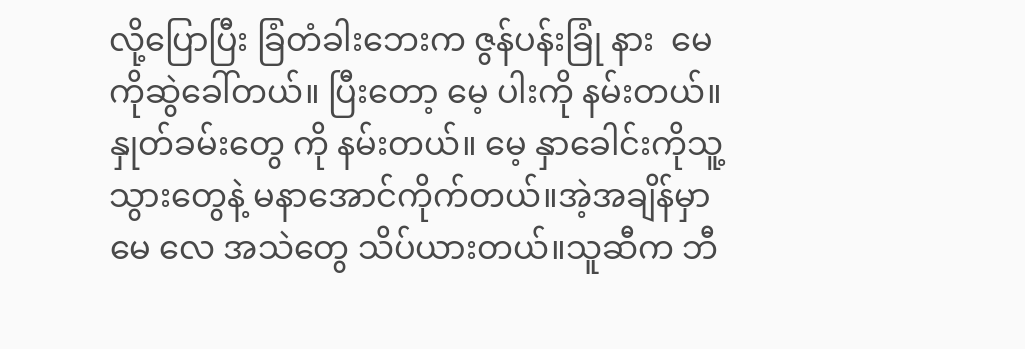လို့ပြောပြီး ခြံတံခါးဘေးက ဇွန်ပန်းခြုံ နား  မေ ကိုဆွဲခေါ်တယ်။ ပြီးတော့ မေ့ ပါးကို နမ်းတယ်။နှုတ်ခမ်းတွေ ကို နမ်းတယ်။ မေ့ နှာခေါင်းကိုသူ့ သွားတွေနဲ့ မနာအောင်ကိုက်တယ်။အဲ့အချိန်မှာ မေ လေ အသဲတွေ သိပ်ယားတယ်။သူဆီက ဘီ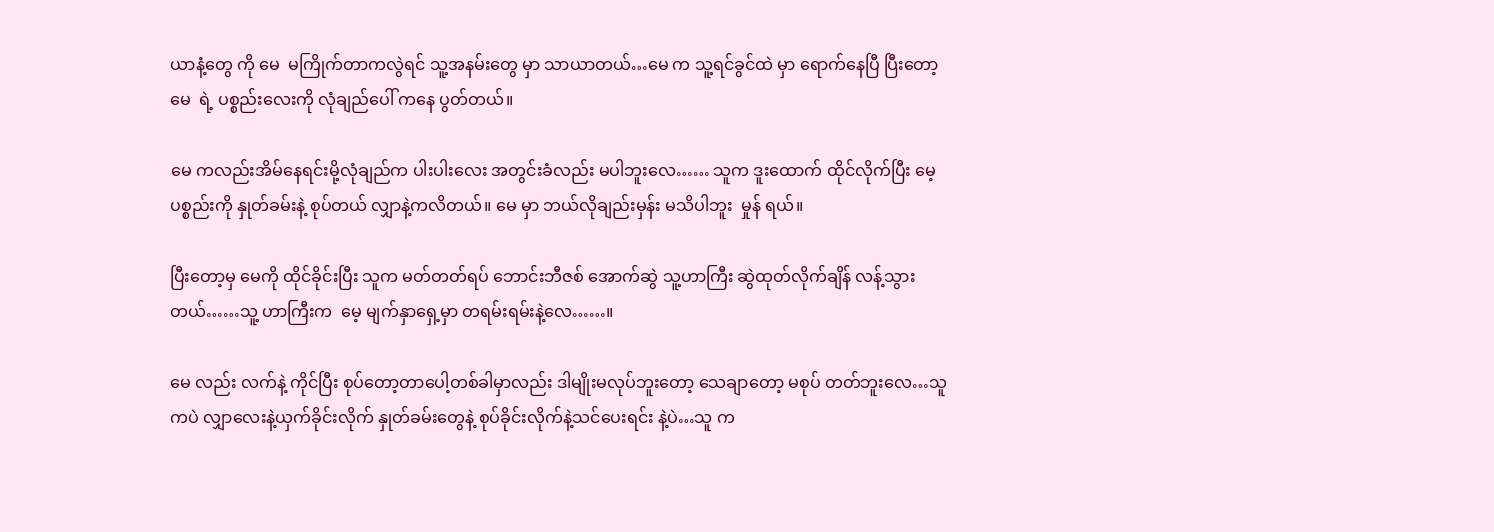ယာနံ့တွေ ကို မေ  မကြိုက်တာကလွဲရင် သူ့အနမ်းတွေ မှာ သာယာတယ်…မေ က သူ့ရင်ခွင်ထဲ မှာ ရောက်နေပြီ ပြီးတော့ မေ  ရဲ့ ပစ္စည်းလေးကို လုံချည်ပေါ် ကနေ ပွတ်တယ်။

မေ ကလည်းအိမ်နေရင်းမို့လုံချည်က ပါးပါးလေး အတွင်းခံလည်း မပါဘူးလေ…… သူက ဒူးထောက် ထိုင်လိုက်ပြီး မေ့ပစ္စည်းကို နှုတ်ခမ်းနဲ့ စုပ်တယ် လျှာနဲ့ကလိတယ်။ မေ မှာ ဘယ်လိုချည်းမှန်း မသိပါဘူး  မှုန် ရယ်။

ပြီးတော့မှ မေကို ထိုင်ခိုင်းပြီး သူက မတ်တတ်ရပ် ဘောင်းဘီဇစ် အောက်ဆွဲ သူ့ဟာကြီး ဆွဲထုတ်လိုက်ချိန် လန့်သွားတယ်……သူ့ ဟာကြီးက  မေ့ မျက်နှာရှေ့မှာ တရမ်းရမ်းနဲ့လေ……။

မေ လည်း လက်နဲ့ ကိုင်ပြီး စုပ်တော့တာပေါ့တစ်ခါမှာလည်း ဒါမျိုးမလုပ်ဘူးတော့ သေချာတော့ မစုပ် တတ်ဘူးလေ…သူ ကပဲ လျှာလေးနဲ့ယှက်ခိုင်းလိုက် နှုတ်ခမ်းတွေနဲ့ စုပ်ခိုင်းလိုက်နဲ့သင်ပေးရင်း နဲ့ပဲ…သူ က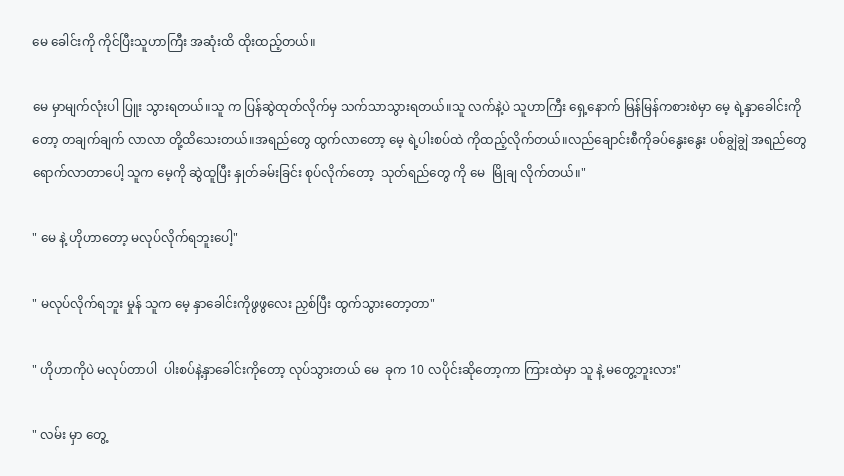မေ ခေါင်းကို ကိုင်ပြီးသူဟာကြီး အဆုံးထိ ထိုးထည့်တယ်။

မေ မှာမျက်လုံးပါ ပြူး သွားရတယ်။သူ က ပြန်ဆွဲထုတ်လိုက်မှ သက်သာသွားရတယ်။သူ လက်နဲ့ပဲ သူဟာကြီး ရှေ့နောက် မြန်မြန်ကစားစဲမှာ မေ့ ရဲ့နှာခေါင်းကို တော့ တချက်ချက် လာလာ တို့ထိသေးတယ်။အရည်တွေ ထွက်လာတော့ မေ့ ရဲ့ပါးစပ်ထဲ ကိုထည့်လိုက်တယ်။လည်ချောင်းစီကိုခပ်နွေးနွေး ပစ်ချွဲချွဲ အရည်တွေ ရောက်လာတာပေါ့ သူက မေ့ကို ဆွဲထူပြီး နှုတ်ခမ်းခြင်း စုပ်လိုက်တော့  သုတ်ရည်တွေ ကို မေ  မြိုချ လိုက်တယ်။"

" မေ နဲ့ ဟိုဟာတော့ မလုပ်လိုက်ရဘူးပေါ့"

" မလုပ်လိုက်ရဘူး မှုန် သူက မေ့ နှာခေါင်းကိုဖွဖွလေး ညှစ်ပြီး ထွက်သွားတော့တာ"

" ဟိုဟာကိုပဲ မလုပ်တာပါ  ပါးစပ်နဲ့နှာခေါင်းကိုတော့ လုပ်သွားတယ် မေ  ခုက 10 လပိုင်းဆိုတော့ကာ ကြားထဲမှာ သူ နဲ့ မတွေ့ဘူးလား"

" လမ်း မှာ တွေ့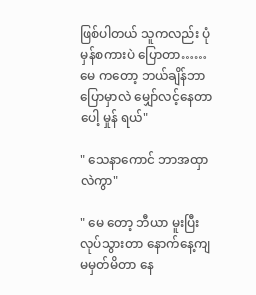ဖြစ်ပါတယ် သူကလည်း ပုံမှန်စကားပဲ ပြောတာ…… မေ ကတော့ ဘယ်ချိန်ဘာပြောမှာလဲ မျှော်လင့်နေတာပေါ့ မှုန် ရယ်"

" သေနာကောင် ဘာအထှာလဲကွာ"

" မေ တော့ ဘီယာ မူးပြီးလုပ်သွားတာ နောက်နေ့ကျ မမှတ်မိတာ နေ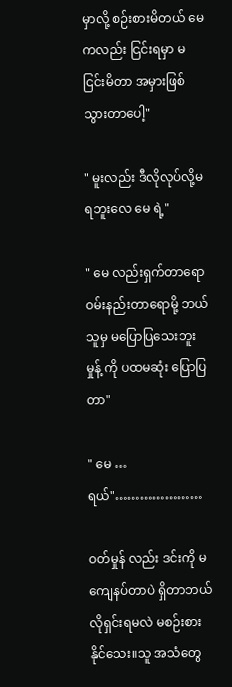မှာလို့ စဉ်းစားမိတယ် မေကလည်း ငြင်းရမှာ မငြင်းမိတာ အမှားဖြစ်သွားတာပေါ့"

" မူးလည်း ဒီလိုလုပ်လို့မရဘူးလေ မေ ရဲ့"

" မေ လည်းရှက်တာရော ဝမ်းနည်းတာရောမို့ ဘယ်သူမှ မပြောပြသေးဘူး  မှုန့် ကို ပထမဆုံး ပြောပြတာ"

" မေ …ရယ်"…………………

ဝတ်မှုန် လည်း ဒင်းကို မကျေနပ်တာပဲ ရှိတာဘယ်လိုရှင်းရမလဲ မစဉ်းစားနိုင်သေး။သူ အသံတွေ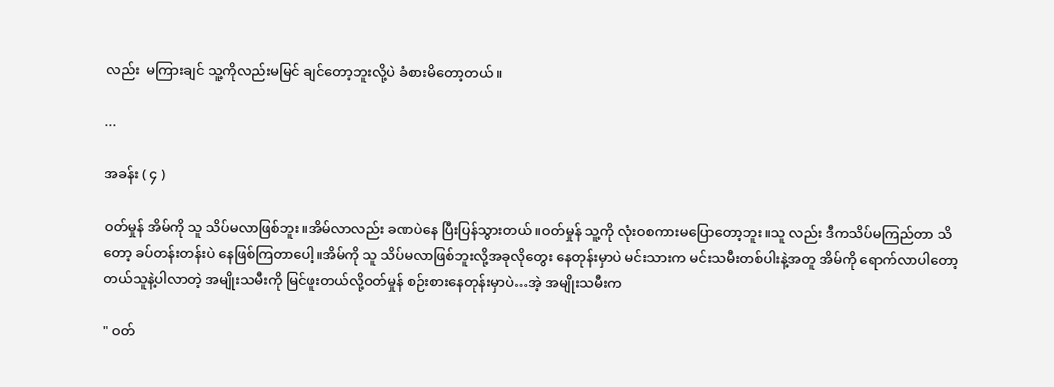လည်း  မကြားချင် သူ့ကိုလည်းမမြင် ချင်တော့ဘူးလို့ပဲ ခံစားမိတော့တယ်။

...

အခန်း ( ၄ )

ဝတ်မှုန် အိမ်ကို သူ သိပ်မလာဖြစ်ဘူး။အိမ်လာလည်း ခဏပဲနေ ပြီးပြန်သွားတယ်။ဝတ်မှုန် သူ့ကို လုံးဝစကားမပြောတော့ဘူး။သူ လည်း ဒီကသိပ်မကြည်တာ သိတော့ ခပ်တန်းတန်းပဲ နေဖြစ်ကြတာပေါ့။အိမ်ကို သူ သိပ်မလာဖြစ်ဘူးလို့အခုလိုတွေး နေတုန်းမှာပဲ မင်းသားက မင်းသမီးတစ်ပါးနဲ့အတူ အိမ်ကို ရောက်လာပါတော့တယ်သူနဲ့ပါလာတဲ့ အမျိုးသမီးကို မြင်ဖူးတယ်လို့ဝတ်မှုန် စဉ်းစားနေတုန်းမှာပဲ…အဲ့ အမျိုးသမီးက

" ဝတ်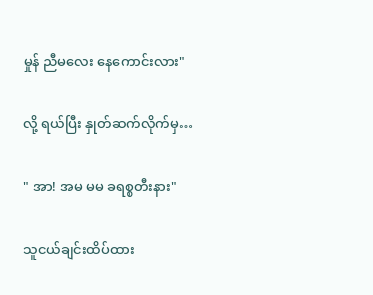မှုန် ညီမလေး နေကောင်းလား"

လို့ ရယ်ပြီး နှုတ်ဆက်လိုက်မှ…

" အာ! အမ မမ ခရစ္စတီးနား"

သူငယ်ချင်းထိပ်ထား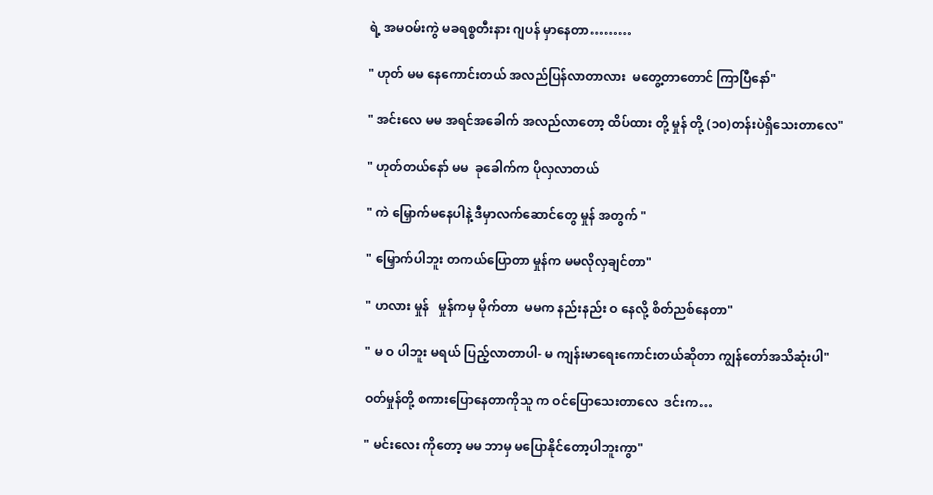ရဲ့ အမဝမ်းကွဲ မခရစ္စတီးနား ဂျပန် မှာနေတာ………

" ဟုတ် မမ နေကောင်းတယ် အလည်ပြန်လာတာလား  မတွေ့တာတောင် ကြာပြီနော်"

" အင်းလေ မမ အရင်အခေါက် အလည်လာတော့ ထိပ်ထား တို့ မှုန် တို့ (၁၀)တန်းပဲရှိသေးတာလေ"

" ဟုတ်တယ်နော် မမ  ခုခေါက်က ပိုလှလာတယ်

" ကဲ မြှောက်မနေပါနဲ့ ဒီမှာလက်ဆောင်တွေ မှုန် အတွက် "

" မြှောက်ပါဘူး တကယ်ပြောတာ မှုန်က မမလိုလှချင်တာ"

" ဟလား မှုန်   မှုန်ကမှ မိုက်တာ  မမက နည်းနည်း ဝ နေလို့ စိတ်ညစ်နေတာ"

" မ ဝ ပါဘူး မရယ် ပြည့်လာတာပါ- မ ကျန်းမာရေးကောင်းတယ်ဆိုတာ ကျွန်တော်အသိဆုံးပါ"

ဝတ်မှုန်တို့ စကားပြောနေတာကိုသူ က ဝင်ပြောသေးတာလေ  ဒင်းက…

" မင်းလေး ကိုတော့ မမ ဘာမှ မပြောနိုင်တော့ပါဘူးကွာ"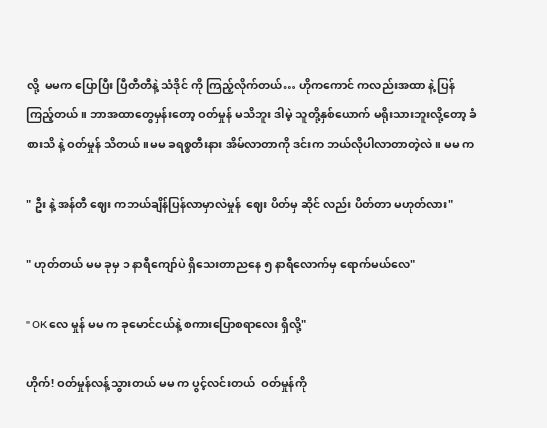လို့  မမက ပြောပြီး ပြီတီတီနဲ့ သံဒိုင် ကို ကြည့်လိုက်တယ်… ဟိုကကောင် ကလည်းအထာ နဲ့ ပြန်ကြည့်တယ်။ ဘာအထာတွေမှန်းတော့ ဝတ်မှုန် မသိဘူး ဒါမဲ့ သူတို့နှစ်ယောက် မရိုးသားဘူးလို့တော့ ခံစားသိ နဲ့ ဝတ်မှုန် သိတယ်။မမ ခရစ္စတီးနား အိမ်လာတာကို ဒင်းက ဘယ်လိုပါလာတာတဲ့လဲ။ မမ က

" ဦး နဲ့ အန်တီ ဈေး ကဘယ်ချိန်ပြန်လာမှာလဲမှုန်  ဈေး ပိတ်မှ ဆိုင် လည်း ပိတ်တာ မဟုတ်လား"

" ဟုတ်တယ် မမ ခုမှ ၁ နာရီကျော်ပဲ ရှိသေးတာညနေ ၅ နာရီလောက်မှ ရောက်မယ်လေ"

" OK လေ မှုန် မမ က ခုမောင်ငယ်နဲ့ စကားပြောစရာလေး ရှိလို့"

ဟိုက်! ဝတ်မှုန်လန့်သွားတယ် မမ က ပွင့်လင်းတယ်  ဝတ်မှုန်ကို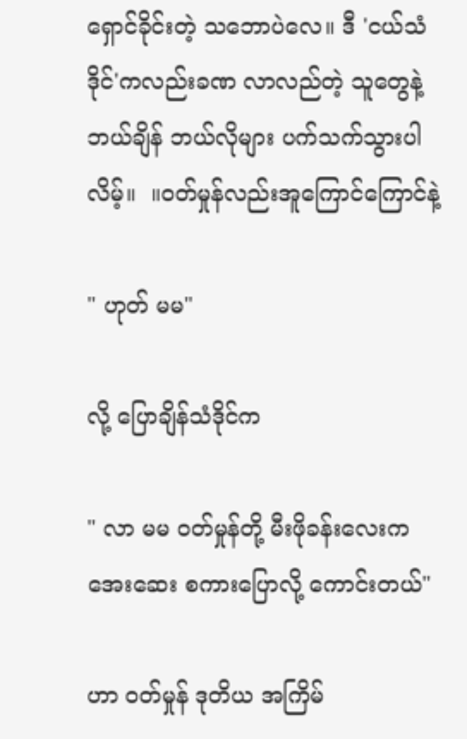ရှောင်ခိုင်းတဲ့ သဘောပဲလေ။ ဒီ 'ငယ်သံဒိုင်'ကလည်းခဏ လာလည်တဲ့ သူတွေနဲ့ ဘယ်ချိန် ဘယ်လိုများ ပက်သက်သွားပါလိမ့်။  ။ဝတ်မှုန်လည်းအူကြောင်ကြောင်နဲ့

" ဟုတ် မမ"

လို့ ပြောချိန်သံဒိုင်က

" လာ မမ ဝတ်မှုန်တို့ မီးဖိုခန်းလေးကအေးဆေး စကားပြောလို့ ကောင်းတယ်"

ဟာ ဝတ်မှုန် ဒုတိယ အကြိမ်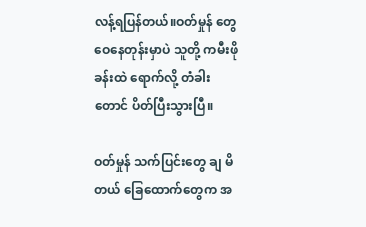လန့်ရပြန်တယ်။ဝတ်မှုန် တွေဝေနေတုန်းမှာပဲ သူတို့ ကမီးဖိုခန်းထဲ ရောက်လို့ တံခါးတောင် ပိတ်ပြီးသွားပြီ။

ဝတ်မှုန် သက်ပြင်းတွေ ချ မိတယ် ခြေထောက်တွေက အ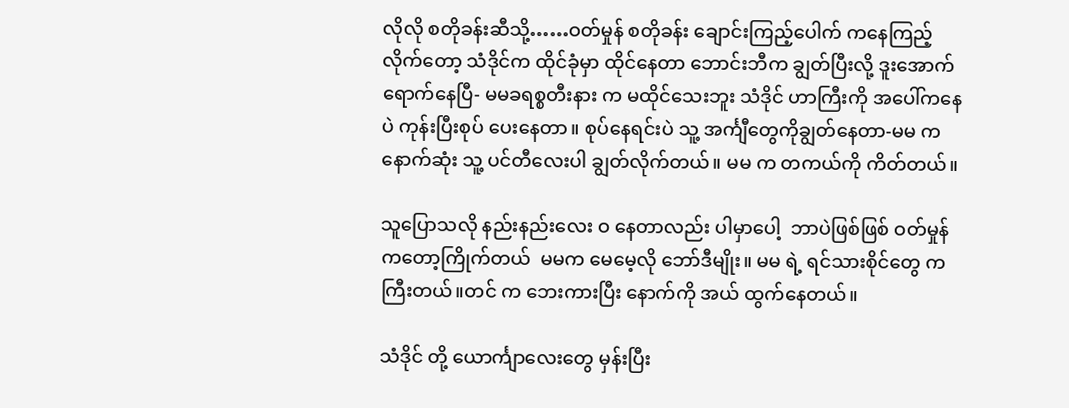လိုလို စတိုခန်းဆီသို့……ဝတ်မှုန် စတိုခန်း ချောင်းကြည့်ပေါက် ကနေကြည့်လိုက်တော့ သံဒိုင်က ထိုင်ခုံမှာ ထိုင်နေတာ ဘောင်းဘီက ချွတ်ပြီးလို့ ဒူးအောက်ရောက်နေပြီ- မမခရစ္စတီးနား က မထိုင်သေးဘူး သံဒိုင် ဟာကြီးကို အပေါ်ကနေပဲ ကုန်းပြီးစုပ် ပေးနေတာ။ စုပ်နေရင်းပဲ သူ့ အင်္ကျီတွေကိုချွတ်နေတာ-မမ က နောက်ဆုံး သူ့ ပင်တီလေးပါ ချွတ်လိုက်တယ်။ မမ က တကယ်ကို ကိတ်တယ်။

သူပြောသလို နည်းနည်းလေး ဝ နေတာလည်း ပါမှာပေါ့  ဘာပဲဖြစ်ဖြစ် ဝတ်မှုန်ကတော့ကြိုက်တယ်  မမက မေမေ့လို ဘော်ဒီမျိုး။ မမ ရဲ့ ရင်သားစိုင်တွေ က ကြီးတယ်။တင် က ဘေးကားပြီး နောက်ကို အယ် ထွက်နေတယ်။

သံဒိုင် တို့ ယောင်္ကျာလေးတွေ မှန်းပြီး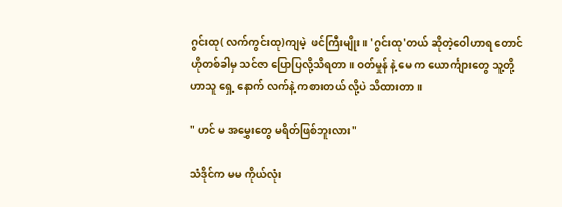ဂွင်းထု( လက်ကွင်းထု)ကျမဲ့  ဖင်ကြီးမျိုး။ 'ဂွင်းထု'တယ် ဆိုတဲ့ဝေါဟာရ တောင် ဟိုတစ်ခါမှ သင်ဇာ ပြောပြလို့သိရတာ။ ဝတ်မှုန် နဲ့ မေ က ယောင်္ကျားတွေ သူ့တို့ ဟာသူ ရှေ့ နောက် လက်နဲ့ ကစားတယ် လို့ပဲ သိထားတာ။

" ဟင် မ အမွှေးတွေ မရိတ်ဖြစ်ဘူးလား"

သံဒိုင်က မမ ကိုယ်လုံး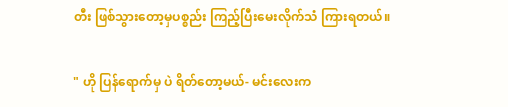တီး ဖြစ်သွားတော့မှပစ္စည်း ကြည့်ပြီးမေးလိုက်သံ ကြားရတယ်။

" ဟို ပြန်ရောက်မှ ပဲ ရိတ်တော့မယ်- မင်းလေးက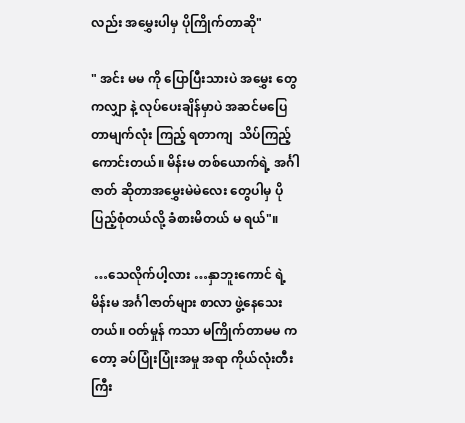လည်း အမွှေးပါမှ ပိုကြိုက်တာဆို"

" အင်း မမ ကို ပြောပြီးသားပဲ အမွှေး တွေကလျှာ နဲ့ လုပ်ပေးချိန်မှာပဲ အဆင်မပြေတာမျက်လုံး ကြည့် ရတာကျ  သိပ်ကြည့်ကောင်းတယ်။ မိန်းမ တစ်ယောက်ရဲ့ အင်္ဂါဇာတ် ဆိုတာအမွှေးမဲမဲလေး တွေပါမှ ပိုပြည့်စုံတယ်လို့ ခံစားမိတယ် မ ရယ်"။

 …သေလိုက်ပါ့လား …နှာဘူးကောင် ရဲ့ မိန်းမ အင်္ဂါဇာတ်များ စာလာ ဖွဲ့နေသေးတယ်။ ဝတ်မှုန် ကသာ မကြိုက်တာမမ ကတော့ ခပ်ပြုံးပြုံးအမှု အရာ ကိုယ်လုံးတီးကြီး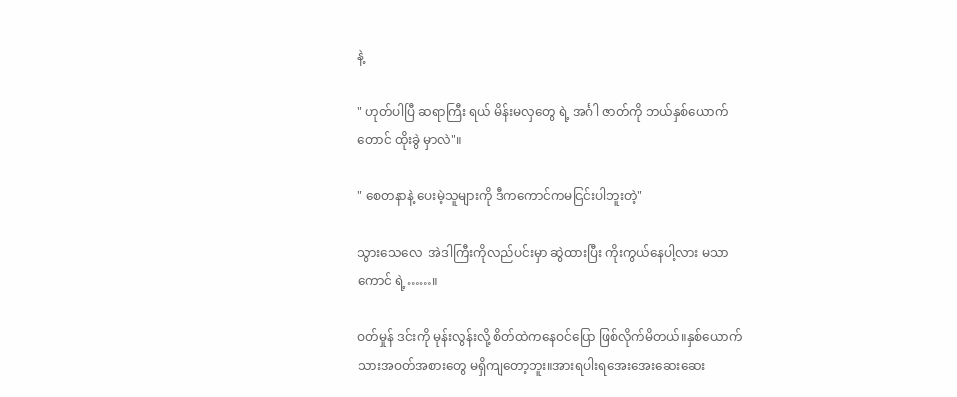နဲ့

" ဟုတ်ပါပြီ ဆရာကြီး ရယ် မိန်းမလှတွေ ရဲ့ အင်္ဂါ ဇာတ်ကို ဘယ်နှစ်ယောက်တောင် ထိုးခွဲ မှာလဲ"။

" စေတနာနဲ့ ပေးမဲ့သူများကို ဒီကကောင်ကမငြင်းပါဘူးတဲ့"

သွားသေလေ  အဲဒါကြီးကိုလည်ပင်းမှာ ဆွဲထားပြီး ကိုးကွယ်နေပါ့လား မသာကောင် ရဲ့……။

ဝတ်မှုန် ဒင်းကို မုန်းလွန်းလို့ စိတ်ထဲကနေဝင်ပြော ဖြစ်လိုက်မိတယ်။နှစ်ယောက်သားအဝတ်အစားတွေ မရှိကျတော့ဘူး။အားရပါးရအေးအေးဆေးဆေး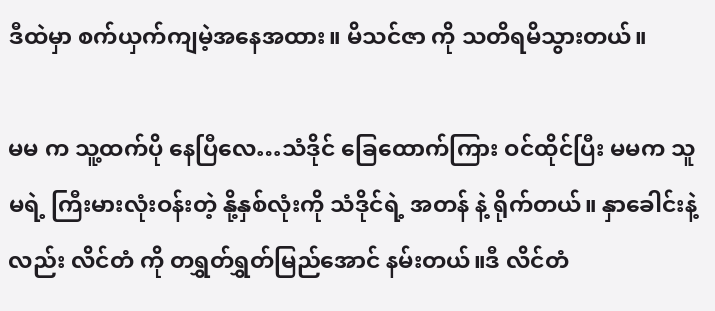ဒီထဲမှာ စက်ယှက်ကျမဲ့အနေအထား။ မိသင်ဇာ ကို သတိရမိသွားတယ်။

မမ က သူ့ထက်ပို နေပြီလေ…သံဒိုင် ခြေထောက်ကြား ဝင်ထိုင်ပြီး မမက သူမရဲ့ ကြီးမားလုံးဝန်းတဲ့ နို့နှစ်လုံးကို သံဒိုင်ရဲ့ အတန် နဲ့ ရိုက်တယ်။ နှာခေါင်းနဲ့လည်း လိင်တံ ကို တရွှတ်ရွှတ်မြည်အောင် နမ်းတယ်။ဒီ လိင်တံ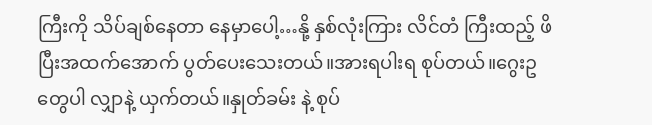ကြီးကို သိပ်ချစ်နေတာ နေမှာပေါ့…နို့ နှစ်လုံးကြား လိင်တံ ကြီးထည့် ဖိပြီးအထက်အောက် ပွတ်ပေးသေးတယ်။အားရပါးရ စုပ်တယ်။ဂွေးဥ တွေပါ လျှာနဲ့ ယှက်တယ်။နှုတ်ခမ်း နဲ့ စုပ်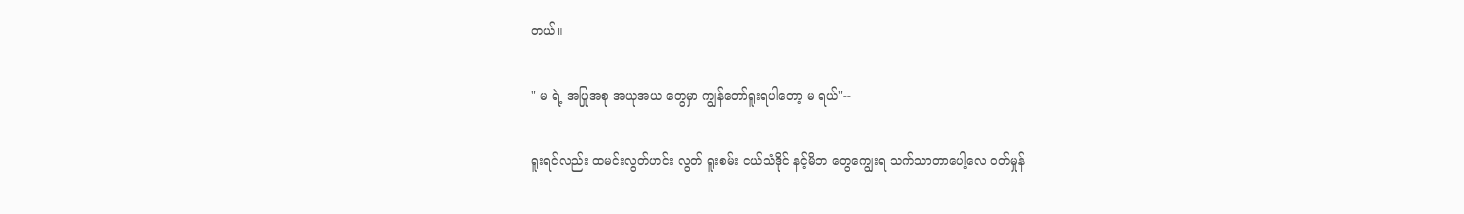တယ်။

" မ ရဲ့ အပြုအစု အယုအယ တွေမှာ ကျွန်တော်ရူးရပါတော့ မ ရယ်"--

ရူးရင်လည်း ထမင်းလွတ်ဟင်း လွတ် ရူးစမ်း ငယ်သံဒိုင် နင့်မိဘ တွေကျွေးရ သက်သာတာပေါ့လေ ဝတ်မှုန်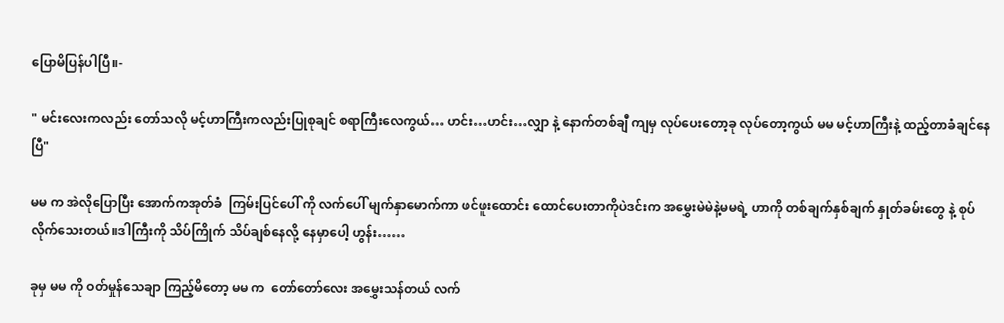ပြောမိပြန်ပါပြီ။-

" မင်းလေးကလည်း တော်သလို မင့်ဟာကြီးကလည်းပြုစုချင် စရာကြီးလေကွယ်… ဟင်း…ဟင်း…လျှာ နဲ့ နောက်တစ်ချီ ကျမှ လုပ်ပေးတော့ခု လုပ်တော့ကွယ် မမ မင့်ဟာကြီးနဲ့ ထည့်တာခံချင်နေပြီ"

မမ က အဲလိုပြောပြီး အောက်ကအုတ်ခံ  ကြမ်းပြင်ပေါ် ကို လက်ပေါ် မျက်နှာမောက်ကာ ဖင်ဖူးထောင်း ထောင်ပေးတာကိုပဲဒင်းက အမွှေးမဲမဲနဲ့မမရဲ့ ဟာကို တစ်ချက်နှစ်ချက် နှုတ်ခမ်းတွေ နဲ့ စုပ်လိုက်သေးတယ်။ဒါကြီးကို သိပ်ကြိုက် သိပ်ချစ်နေလို့ နေမှာပေါ့ ဟွန်း……

ခုမှ မမ ကို ဝတ်မှုန်သေချာ ကြည့်မိတော့ မမ က  တော်တော်လေး အမွှေးသန်တယ် လက်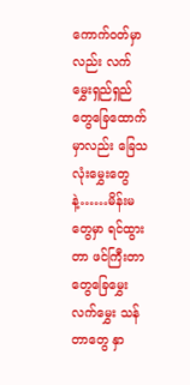ကောက်ဝတ်မှာလည်း လက်မွှေးရှည်ရှည်တွေခြေထောက်မှာလည်း ခြေသလုံးမွှေးတွေနဲ့……မိန်းမတွေမှာ ရင်ထွားတာ ဖင်ကြီးတာတွေခြေမွှေး လက်မွှေး သန်တာတွေ နှာ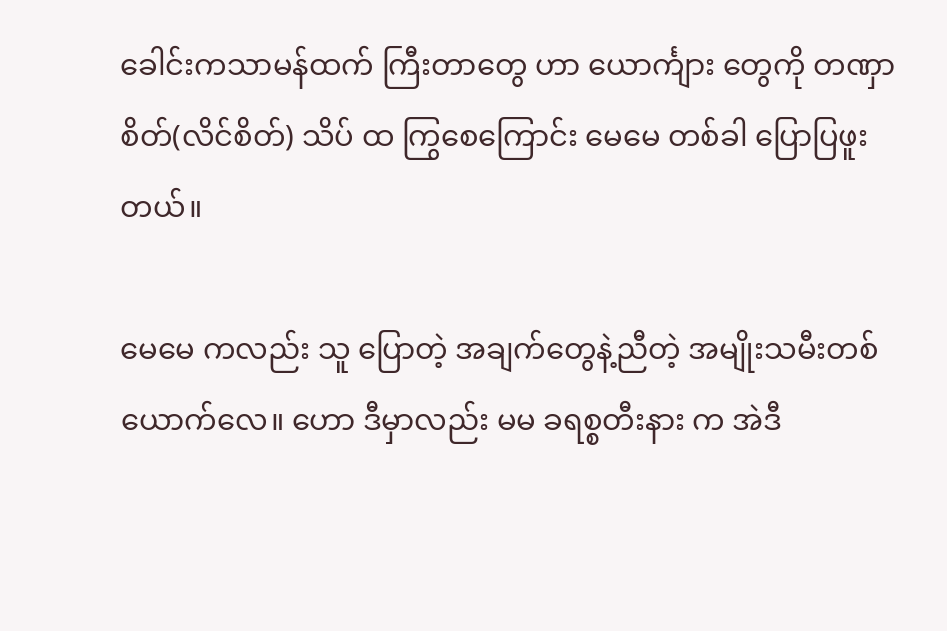ခေါင်းကသာမန်ထက် ကြီးတာတွေ ဟာ ယောင်္ကျား တွေကို တဏှာစိတ်(လိင်စိတ်) သိပ် ထ ကြွစေကြောင်း မေမေ တစ်ခါ ပြောပြဖူးတယ်။

မေမေ ကလည်း သူ ပြောတဲ့ အချက်တွေနဲ့ညီတဲ့ အမျိုးသမီးတစ်ယောက်လေ။ ဟော ဒီမှာလည်း မမ ခရစ္စတီးနား က အဲဒီ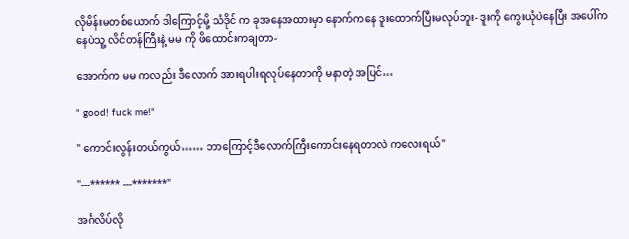လိုမိန်းမတစ်ယောက် ဒါကြောင့်မို့ သံဒိုင် က ခုအနေအထားမှာ နောက်ကနေ ဒူးထောက်ပြီးမလုပ်ဘူး- ဒူးကို ကွေးယုံပဲနေပြီး အပေါ်ကနေပဲသူ့ လိင်တန်ကြီးနဲ့ မမ ကို ဖိထောင်းကချတာ-

အောက်က မမ ကလည်း ဒီလောက် အားရပါးရလုပ်နေတာကို မနာတဲ့ အပြင်…

" good! fuck me!"

" ကောင်းလွန်းတယ်ကွယ်…… ဘာကြောင့်ဒီလောက်ကြီးကောင်းနေရတာလဲ ကလေးရယ်"

"---****** ---*******"

အင်္ဂလိပ်လို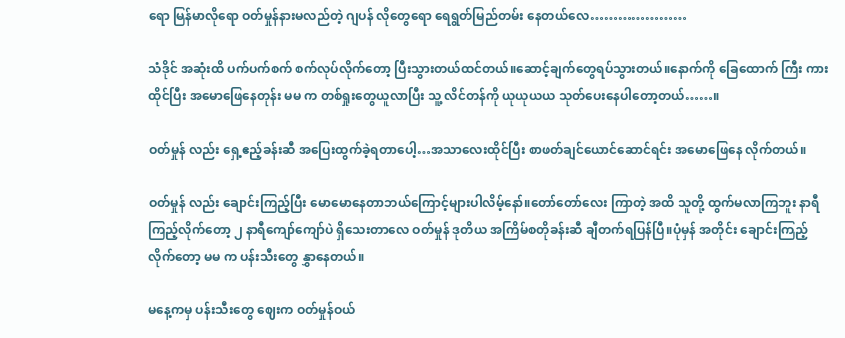ရော မြန်မာလိုရော ဝတ်မှုန်နားမလည်တဲ့ ဂျပန် လိုတွေရော ရေရွတ်မြည်တမ်း နေတယ်လေ…………………

သံဒိုင် အဆုံးထိ ပက်ပက်စက် စက်လုပ်လိုက်တော့ ပြီးသွားတယ်ထင်တယ်။ဆောင့်ချက်တွေရပ်သွားတယ်။နောက်ကို ခြေထောက် ကြီး ကားထိုင်ပြီး အမောဖြေနေတုန်း မမ က တစ်ရှုးတွေယူလာပြီး သူ့ လိင်တန်ကို ယုယုယယ သုတ်ပေးနေပါတော့တယ်……။

ဝတ်မှုန် လည်း ရှေ့ဧည့်ခန်းဆီ အပြေးထွက်ခဲ့ရတာပေါ့…အသာလေးထိုင်ပြီး စာဖတ်ချင်ယောင်ဆောင်ရင်း အမောဖြေနေ လိုက်တယ်။

ဝတ်မှုန် လည်း ချောင်းကြည့်ပြီး မောမောနေတာဘယ်ကြောင့်များပါလိမ့်နော်။တော်တော်လေး ကြာတဲ့ အထိ သူတို့ ထွက်မလာကြဘူး နာရီကြည့်လိုက်တော့ ၂ နာရီကျော်ကျော်ပဲ ရှိသေးတာလေ ဝတ်မှုန် ဒုတိယ အကြိမ်စတိုခန်းဆီ ချီတက်ရပြန်ပြီ။ပုံမှန် အတိုင်း ချောင်းကြည့်လိုက်တော့ မမ က ပန်းသီးတွေ နွှာနေတယ်။

မနေ့ကမှ ပန်းသီးတွေ ဈေးက ဝတ်မှုန်ဝယ်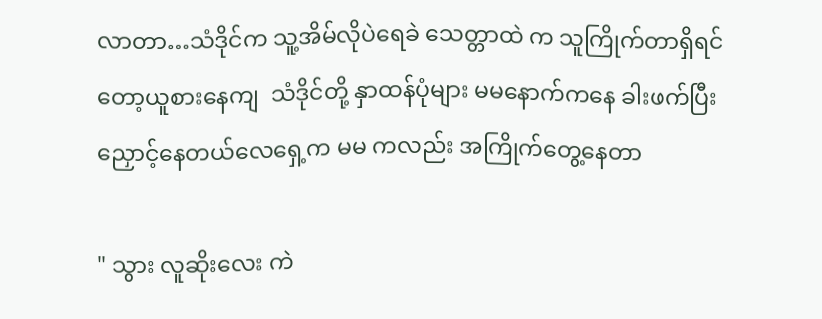လာတာ…သံဒိုင်က သူ့အိမ်လိုပဲရေခဲ သေတ္တာထဲ က သူကြိုက်တာရှိရင်တော့ယူစားနေကျ  သံဒိုင်တို့ နှာထန်ပုံများ မမနောက်ကနေ ခါးဖက်ပြီး ညှောင့်နေတယ်လေရှေ့က မမ ကလည်း အကြိုက်တွေ့နေတာ

" သွား လူဆိုးလေး ကဲ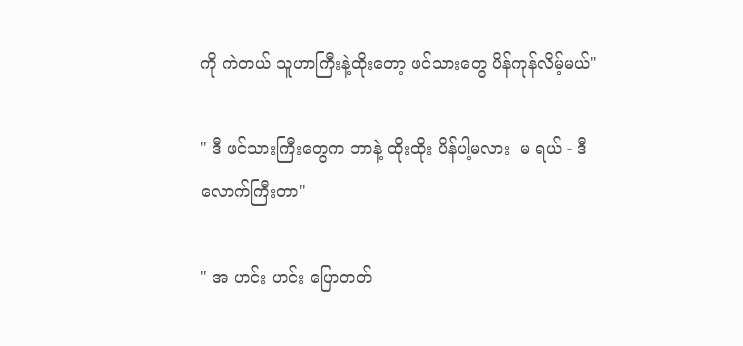ကို ကဲတယ် သူဟာကြီးနဲ့ထိုးတော့ ဖင်သားတွေ ပိန်ကုန်လိမ့်မယ်"

" ဒီ ဖင်သားကြီးတွေက ဘာနဲ့ ထိုးထိုး ပိန်ပါ့မလား  မ ရယ် - ဒီ လောက်ကြီးတာ"

" အ ဟင်း ဟင်း ပြောတတ်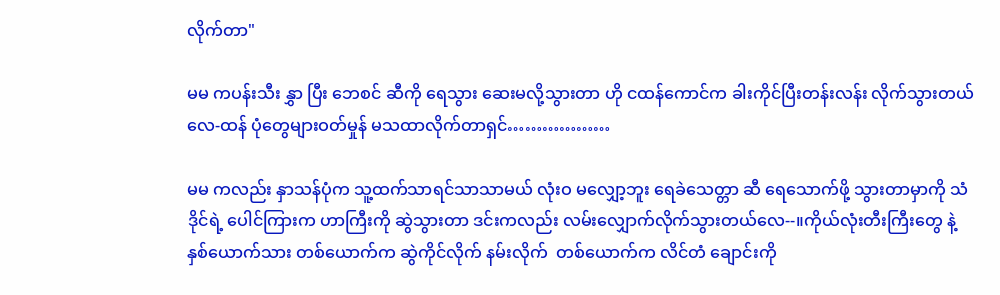လိုက်တာ"

မမ ကပန်းသီး နွှာ ပြီး ဘေစင် ဆီကို ရေသွား ဆေးမလို့သွားတာ ဟို ငထန်ကောင်က ခါးကိုင်ပြီးတန်းလန်း လိုက်သွားတယ်လေ-ထန် ပုံတွေများဝတ်မှုန် မသထာလိုက်တာရှင်………………

မမ ကလည်း နှာသန်ပုံက သူ့ထက်သာရင်သာသာမယ် လုံးဝ မလျှော့ဘူး ရေခဲသေတ္တာ ဆီ ရေသောက်ဖို့ သွားတာမှာကို သံဒိုင်ရဲ့ ပေါင်ကြားက ဟာကြီးကို ဆွဲသွားတာ ဒင်းကလည်း လမ်းလျှောက်လိုက်သွားတယ်လေ--။ကိုယ်လုံးတီးကြီးတွေ နဲ့ နှစ်ယောက်သား တစ်ယောက်က ဆွဲကိုင်လိုက် နမ်းလိုက်  တစ်ယောက်က လိင်တံ ချောင်းကို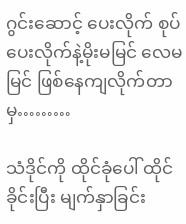ဂွင်းဆောင့် ပေးလိုက် စုပ်ပေးလိုက်နဲ့မိုးမမြင် လေမမြင် ဖြစ်နေကျလိုက်တာမှ………

သံဒိုင်ကို ထိုင်ခုံပေါ် ထိုင်ခိုင်းပြီး မျက်နှာခြင်း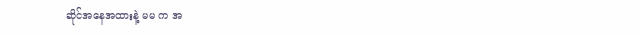ဆိုင်အနေအထားနဲ့ မမ က အ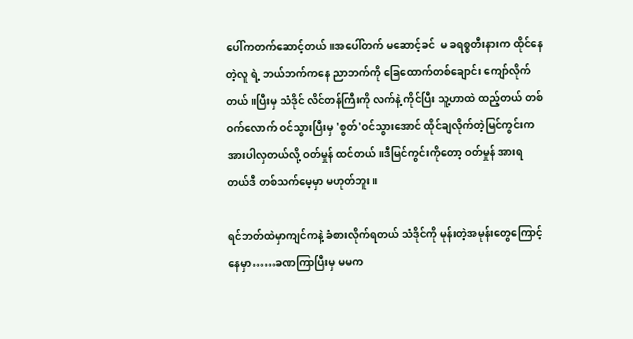ပေါ်ကတက်ဆောင့်တယ်။အပေါ်တက် မဆောင့်ခင်  မ ခရစ္စတီးနားက ထိုင်နေတဲ့လူ ရဲ့ ဘယ်ဘက်ကနေ ညာဘက်ကို ခြေထောက်တစ်ချောင်း ကျော်လိုက်တယ် ။ပြီးမှ သံဒိုင် လိင်တန်ကြီးကို လက်နဲ့ ကိုင်ပြီး သူ့ဟာထဲ ထည့်တယ် တစ်ဝက်လောက် ဝင်သွားပြီးမှ 'စွတ်'ဝင်သွားအောင် ထိုင်ချလိုက်တဲ့မြင်ကွင်းက အားပါလှတယ်လို့ ဝတ်မှုန် ထင်တယ်။ဒီမြင်ကွင်းကိုတော့ ဝတ်မှုန် အားရတယ်ဒီ တစ်သက်မေ့မှာ မဟုတ်ဘူး။

ရင်ဘတ်ထဲမှာကျင်ကနဲ့ ခံစားလိုက်ရတယ် သံဒိုင်ကို မုန်းတဲ့အမုန်းတွေကြောင့်နေမှာ……ခဏကြာပြီးမှ မမက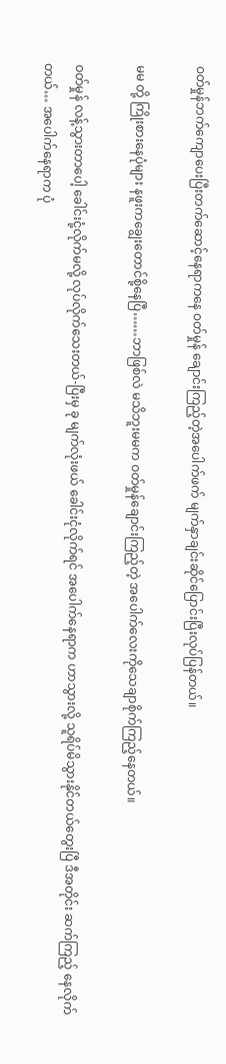ဝတ်မှုန်ဘက်ကျောပေးပြီးတက်ဆောင့်နေရာကနေ ဝတ်မှုန် ချောင်းကြည့်တဲ့အပေါက်ဖက် မျက်နှာချင်းဆိုင်ပြောင်းပြီးလုပ်ပြန်တယ်။

မမ တို့ ကြိုးစားနေပုံများ နဖူးကချွေးတောင်စို့နေပြီ……ဘာဖြစ်လဲ မသိဘူးမမက ဝတ်မှုန်ချောင်းကြည့်တဲ့ အပေါက်လေးကိုသေချာစိုက်ကြည့်နေတယ်။

ဝတ်မှုန် လန့်သွားတာပေါ့ ခေါင်းငုံ့လိုက်မလို့ လုပ်လိုက်သေးတယ်-ပြီးမှ ခု မျက်လုံးဖယ် ခေါင်းငုံလိုက်ရင် အပေါက်နေရာက ဟာသွားလို့ သူရိပ်မိသွားနိုင်တယ်တွေးပြီ ဒီအတိုင်း ဆက်ကြည့် နေလိုက်တယ်… အပေါက်နေရာက ပုံ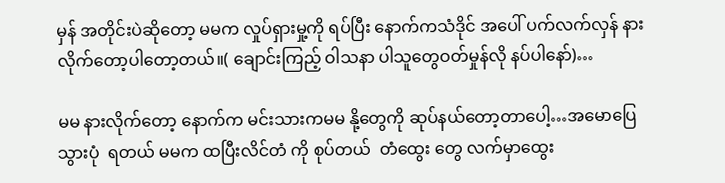မှန် အတိုင်းပဲဆိုတော့ မမက လှုပ်ရှားမှု့ကို ရပ်ပြီး နောက်ကသံဒိုင် အပေါ် ပက်လက်လှန် နားလိုက်တော့ပါတော့တယ်။( ချောင်းကြည့် ဝါသနာ ပါသူတွေဝတ်မှုန်လို နပ်ပါနော်)…

မမ နားလိုက်တော့ နောက်က မင်းသားကမမ နို့တွေကို ဆုပ်နယ်တော့တာပေါ့…အမောပြေ သွားပုံ  ရတယ် မမက ထပြီးလိင်တံ ကို စုပ်တယ်  တံထွေး တွေ လက်မှာထွေး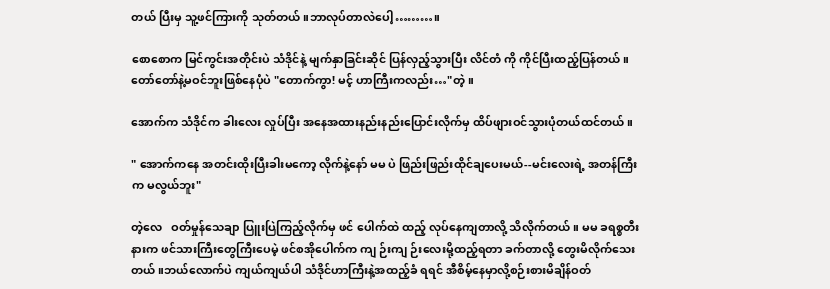တယ် ပြီးမှ သူ့ဖင်ကြားကို သုတ်တယ်။ဘာလုပ်တာလဲပေါ့………။

စောစောက မြင်ကွင်းအတိုင်းပဲ သံဒိုင်နဲ့ မျက်နှာခြင်းဆိုင် ပြန်လှည့်သွားပြီး လိင်တံ ကို ကိုင်ပြီးထည့်ပြန်တယ်။ တော်တော်နဲ့မဝင်ဘူးဖြစ်နေပုံပဲ "တောက်ကွာ! မင့် ဟာကြီးကလည်း…"တဲ့။

အောက်က သံဒိုင်က ခါးလေး လှုပ်ပြီး အနေအထားနည်းနည်းပြောင်းလိုက်မှ ထိပ်ဖျားဝင်သွားပုံတယ်ထင်တယ်။

" အောက်ကနေ အတင်းထိုးပြီးခါးမကော့ လိုက်နဲ့နော် မမ ပဲ ဖြည်းဖြည်းထိုင်ချပေးမယ်--မင်းလေးရဲ့ အတန်ကြီးက မလွယ်ဘူး"

တဲ့လေ   ဝတ်မှုန်သေချာ ပြူးပြဲကြည့်လိုက်မှ ဖင် ပေါက်ထဲ ထည့် လုပ်နေကျတာလို့ သိလိုက်တယ်။ မမ ခရစ္စတီးနားက ဖင်သားကြီးတွေကြီးပေမဲ့ ဖင်စအိုပေါက်က ကျ ဉ်းကျ ဉ်းလေးမို့ထည့်ရတာ ခက်တာလို့ တွေးမိလိုက်သေးတယ်။ဘယ်လောက်ပဲ ကျယ်ကျယ်ပါ သံဒိုင်ဟာကြီးနဲ့အထည့်ခံ ရရင် အီစိမ့်နေမှာလို့စဉ်းစားမိချိန်ဝတ်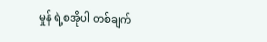မှုန် ရဲ့စအိုပါ တစ်ချက်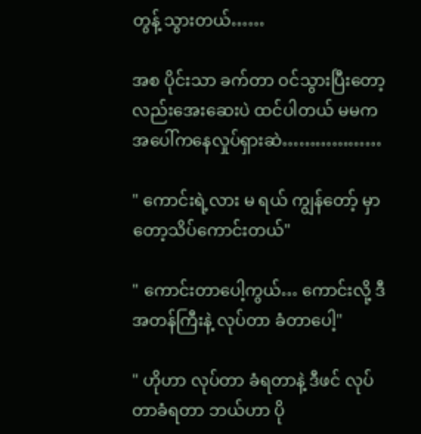တွန့် သွားတယ်……

အစ ပိုင်းသာ ခက်တာ ဝင်သွားပြီးတော့လည်းအေးဆေးပဲ ထင်ပါတယ် မမက အပေါ်ကနေလှုပ်ရှားဆဲ………………

" ကောင်းရဲ့လား မ ရယ် ကျွန်တော့် မှာတော့သိပ်ကောင်းတယ်"

" ကောင်းတာပေါ့ကွယ်… ကောင်းလို့ ဒီအတန်ကြီးနဲ့ လုပ်တာ ခံတာပေါ့"

" ဟိုဟာ လုပ်တာ ခံရတာနဲ့ ဒီဖင် လုပ်တာခံရတာ ဘယ်ဟာ ပို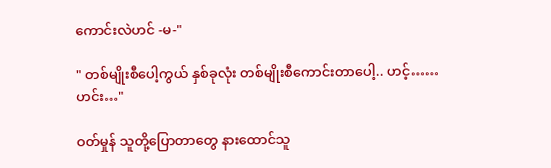ကောင်းလဲဟင် -မ-"

" တစ်မျိုးစီပေါ့ကွယ် နှစ်ခုလုံး တစ်မျိုးစီကောင်းတာပေါ့.. ဟင့်……ဟင်း…"

ဝတ်မှုန် သူတို့ပြောတာတွေ နားထောင်သူ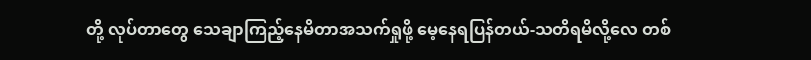တို့ လုပ်တာတွေ သေချာကြည့်နေမိတာအသက်ရှုဖို့ မေ့နေရပြန်တယ်-သတိရမိလို့လေ တစ်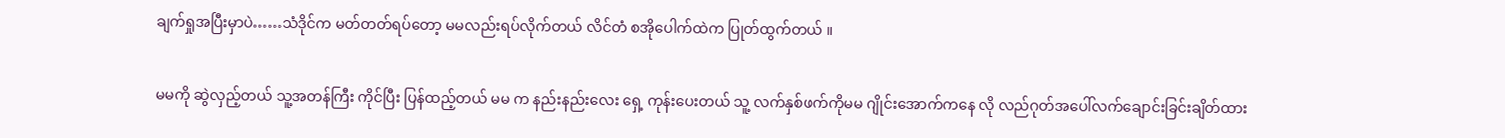ချက်ရှုအပြီးမှာပဲ……သံဒိုင်က မတ်တတ်ရပ်တော့ မမလည်းရပ်လိုက်တယ် လိင်တံ စအိုပေါက်ထဲက ပြုတ်ထွက်တယ် ။

မမကို ဆွဲလှည့်တယ် သူ့အတန်ကြီး ကိုင်ပြီး ပြန်ထည့်တယ် မမ က နည်းနည်းလေး ရှေ့ ကုန်းပေးတယ် သူ့ လက်နှစ်ဖက်ကိုမမ ဂျိုင်းအောက်ကနေ လို လည်ဂုတ်အပေါ်လက်ချောင်းခြင်းချိတ်ထား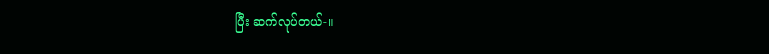ပြီး ဆက်လုပ်တယ်-။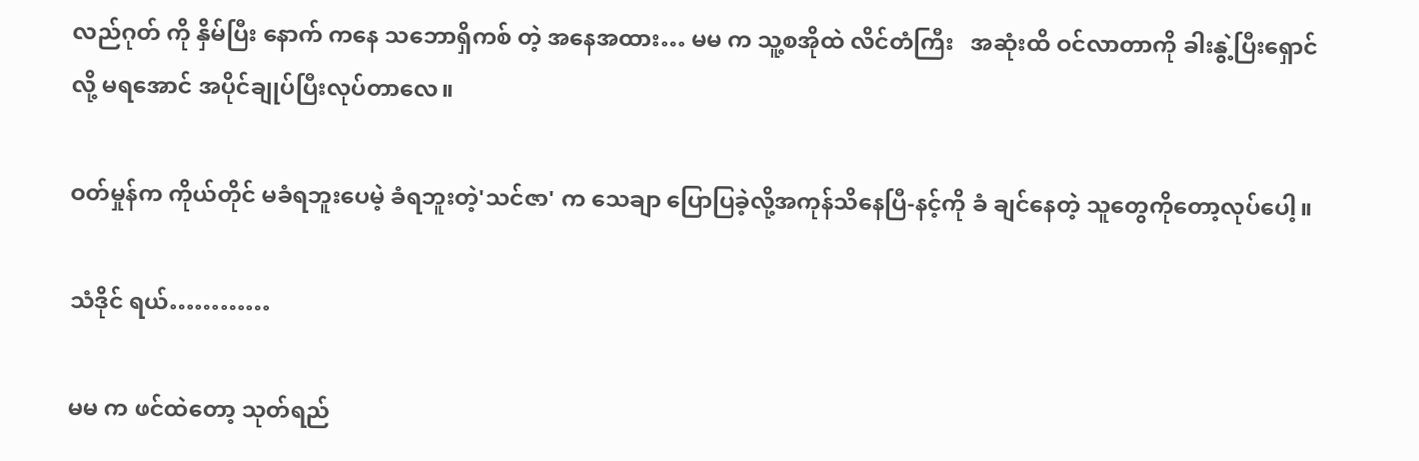လည်ဂုတ် ကို နှိမ်ပြီး နောက် ကနေ သဘောရှိကစ် တဲ့ အနေအထား… မမ က သူ့စအိုထဲ လိင်တံကြီး   အဆုံးထိ ဝင်လာတာကို ခါးနွဲ့ပြီးရှောင်လို့ မရအောင် အပိုင်ချုပ်ပြီးလုပ်တာလေ။

ဝတ်မှုန်က ကိုယ်တိုင် မခံရဘူးပေမဲ့ ခံရဘူးတဲ့'သင်ဇာ' က သေချာ ပြောပြခဲ့လို့အကုန်သိနေပြီ-နင့်ကို ခံ ချင်နေတဲ့ သူတွေကိုတော့လုပ်ပေါ့။

သံဒိုင် ရယ်…………

မမ က ဖင်ထဲတော့ သုတ်ရည်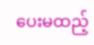ပေးမထည့်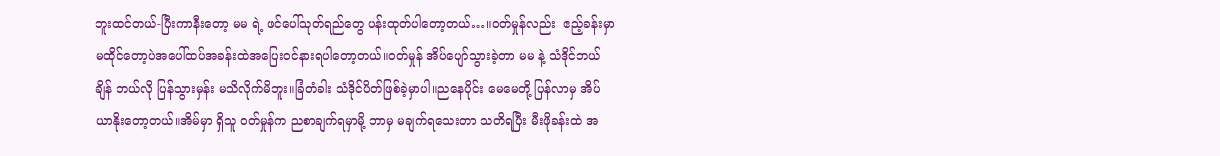ဘူးထင်တယ်-ပြီးကာနီးတော့ မမ ရဲ့ ဖင်ပေါ်သုတ်ရည်တွေ ပန်းထုတ်ပါတော့တယ်…။ဝတ်မှုန်လည်း  ဧည့်ခန်းမှာမထိုင်တော့ပဲအပေါ်ထပ်အခန်းထဲအပြေးဝင်နားရပါတော့တယ်။ဝတ်မှုန် အိပ်ပျော်သွားခဲ့တာ မမ နဲ့ သံဒိုင်ဘယ်ချိန် ဘယ်လို ပြန်သွားမှန်း မသိလိုက်မိဘူး။ခြံတံခါး သံဒိုင်ပိတ်ဖြစ်ခဲ့မှာပါ။ညနေပိုင်း မေမေတို့ ပြန်လာမှ အိပ်ယာနိုးတော့တယ်။အိမ်မှာ ရှိသူ ဝတ်မှုန်က ညစာချက်ရမှာမို့ ဘာမှ မချက်ရသေးတာ သတိရပြီး မီးဖိုခန်းထဲ အ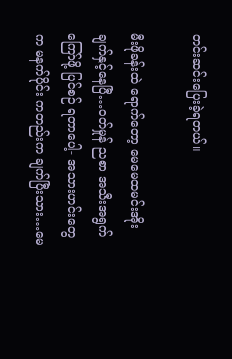တင်းဆင်းပြေးခဲ့ရတယ်။

မီးဖိုခန်းထဲ ရောက်တော့ မေမေထမင်းအိုး ချက်နှင့်နေပြီ…ဝတ်မှုန် ညစာ အသီးအရွက် ကြော်ဖို့ ပြင်စဉ် ရတာပေါ့- အသားဟင်းတွေက မနက်ပိုင်း ကတည်းက ချက်ပြီးသား…မေ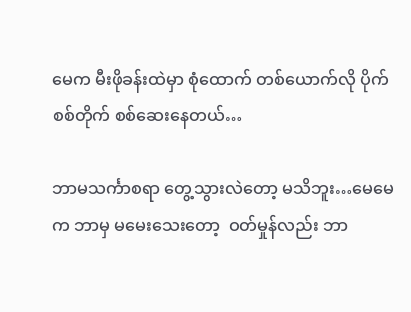မေက မီးဖိုခန်းထဲမှာ စုံထောက် တစ်ယောက်လို ပိုက်စစ်တိုက် စစ်ဆေးနေတယ်…

ဘာမသင်္ကာစရာ တွေ့သွားလဲတော့ မသိဘူး…မေမေက ဘာမှ မမေးသေးတော့  ဝတ်မှုန်လည်း ဘာ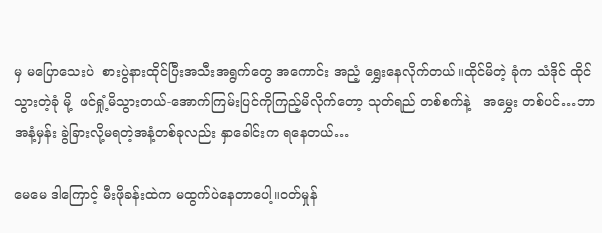မှ မပြောသေးပဲ  စားပွဲနားထိုင်ပြီးအသီးအရွက်တွေ အကောင်း အညံ့ ရွှေးနေလိုက်တယ်။ထိုင်မိတဲ့ ခုံက သံဒိုင် ထိုင်သွားတဲ့ခုံ မို့  ဖင်ရှုံ့မိသွားတယ်-အောက်ကြမ်းပြင်ကိုကြည့်မိလိုက်တော့ သုတ်ရည် တစ်စက်နဲ့   အမွှေး တစ်ပင်…ဘာ အနံ့မှန်း ခွဲခြားလို့မရတဲ့အနံ့တစ်ခုလည်း နှာခေါင်းက ရနေတယ်…

မေမေ ဒါကြောင့် မီးဖိုခန်းထဲက မထွက်ပဲနေတာပေါ့။ဝတ်မှုန်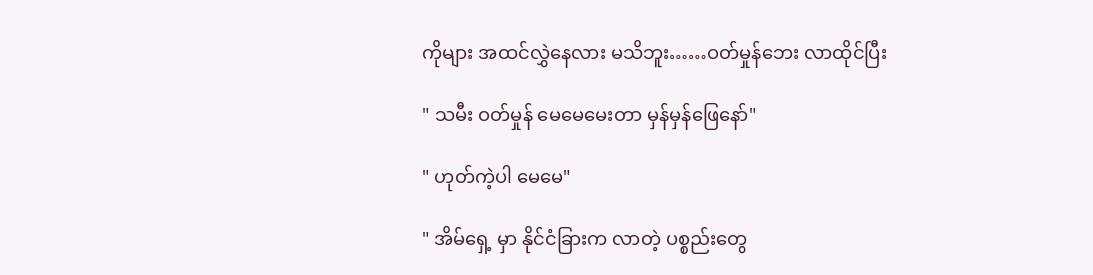ကိုများ အထင်လွှဲနေလား မသိဘူး……ဝတ်မှုန်ဘေး လာထိုင်ပြီး

" သမီး ဝတ်မှုန် မေမေမေးတာ မှန်မှန်ဖြေနော်"

" ဟုတ်ကဲ့ပါ မေမေ"

" အိမ်ရှေ့ မှာ နိုင်ငံခြားက လာတဲ့ ပစ္စည်းတွေ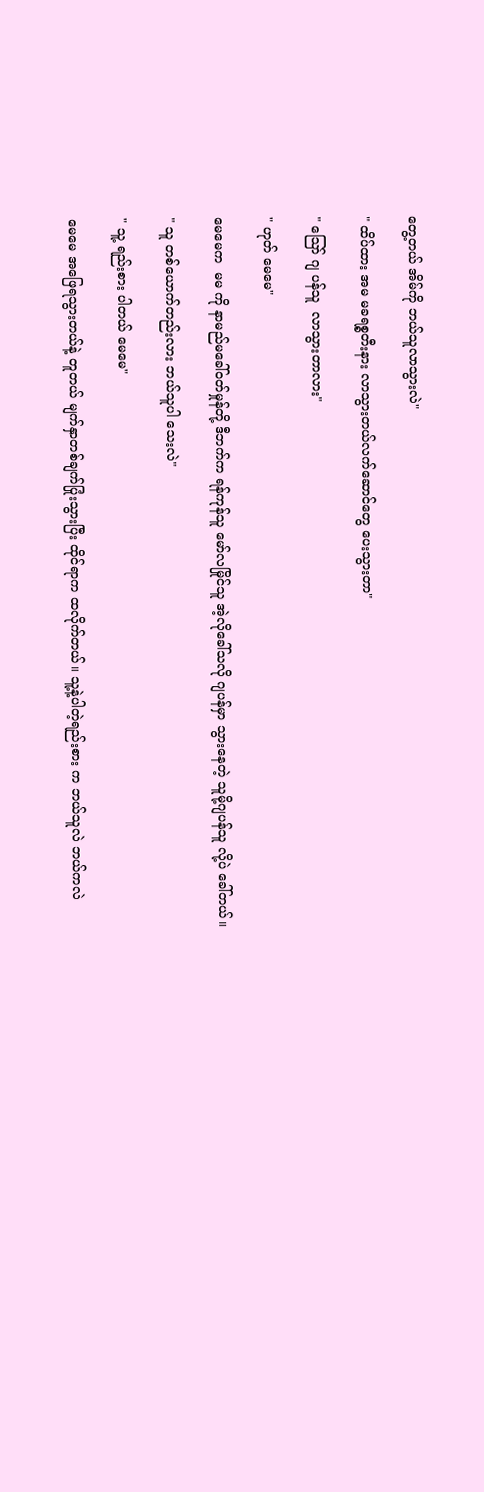တွေ့တယ် အိမ်ကို ဘယ်သူလာသွားလဲ"

" ထိပ်ထား အမ မခရစ္စတီးနား လာသွားတယ်လက်ဆောင်တွေ ပေးသွားတာ"

" သြော် ဂျ ပန်သူ  လာသွားတာလား"

" ဟုတ် မေမေ"

မေမေက  မမ ကို နာမည်မခေါ်ဝတ်မှုန်တို့ ဒီဘက်က ရန်ကုန်သူ မော်လမြိုင်သူ အဲ့လိုခေါ်သလို ဂျပန်မှာ သွားနေတဲ့ သူမို့ဂျပန်သူ လို့ပဲ ခေါ်တယ်။

" သူ တစ်ယောက်တည်းလား ဘယ်သူပါ သေးလဲ"

" သူ့ ရည်းစား ပါတယ် မေမေ"

မေမေ အဖြေရသွားတယ်နဲ့ တူတယ် မျက်နှာတစ်ချက်ပြုံးသွားပြီး ထိုင်ရာက ထလိုက်တယ်။ သူ့နဲ့ပါတဲ့ရည်းစား က ဘယ်သူလဲ ဘယ်ကလဲ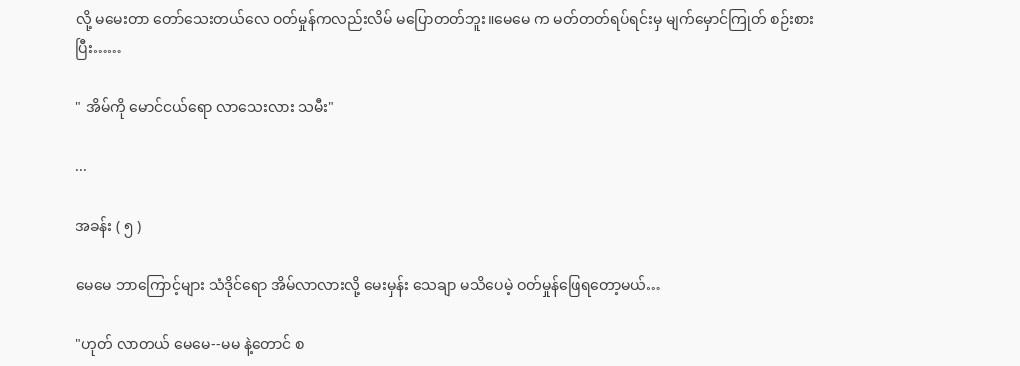လို့ မမေးတာ တော်သေးတယ်လေ ဝတ်မှုန်ကလည်းလိမ် မပြောတတ်ဘူး။မေမေ က မတ်တတ်ရပ်ရင်းမှ မျက်မှောင်ကြုတ် စဉ်းစားပြီး……

" အိမ်ကို မောင်ငယ်ရော လာသေးလား သမီး"

...

အခန်း ( ၅ )

မေမေ ဘာကြောင့်များ သံဒိုင်ရော အိမ်လာလားလို့ မေးမှန်း သေချာ မသိပေမဲ့ ဝတ်မှုန်ဖြေရတော့မယ်…

"ဟုတ် လာတယ် မေမေ--မမ နဲ့တောင် စ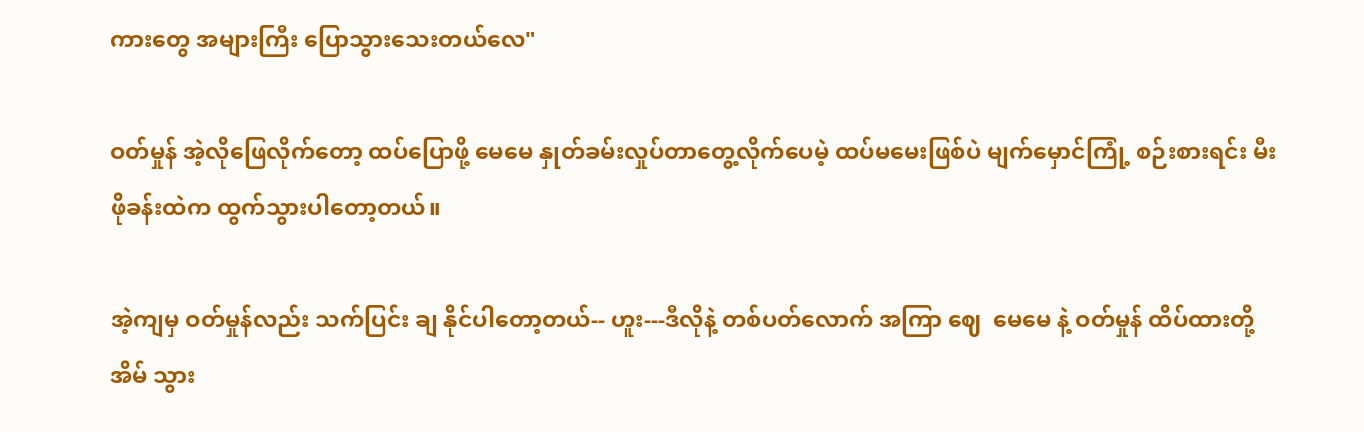ကားတွေ အများကြီး ပြောသွားသေးတယ်လေ"

ဝတ်မှုန် အဲ့လိုဖြေလိုက်တော့ ထပ်ပြောဖို့ မေမေ နှုတ်ခမ်းလှုပ်တာတွေ့လိုက်ပေမဲ့ ထပ်မမေးဖြစ်ပဲ မျက်မှောင်ကြုံ့ စဉ်းစားရင်း မီးဖိုခန်းထဲက ထွက်သွားပါတော့တယ်။

အဲ့ကျမှ ဝတ်မှုန်လည်း သက်ပြင်း ချ နိုင်ပါတော့တယ်-- ဟူး---ဒီလိုနဲ့ တစ်ပတ်လောက် အကြာ ဈေ  မေမေ နဲ့ ဝတ်မှုန် ထိပ်ထားတို့အိမ် သွား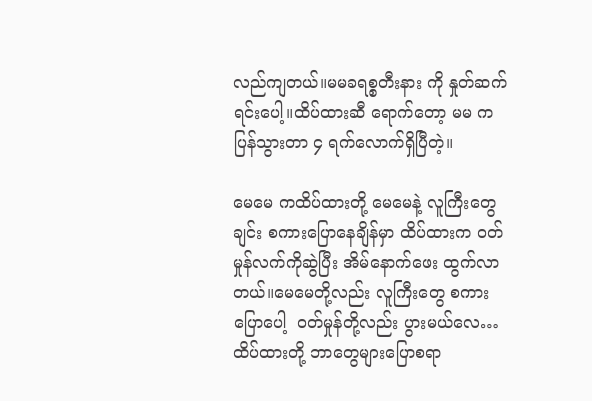လည်ကျတယ်။မမခရစ္စတီးနား ကို နှုတ်ဆက်ရင်းပေါ့။ထိပ်ထားဆီ ရောက်တော့ မမ ကပြန်သွားတာ ၄ ရက်လောက်ရှိပြီတဲ့။

မေမေ ကထိပ်ထားတို့ မေမေနဲ့ လူကြီးတွေချင်း စကားပြောနေချိန်မှာ ထိပ်ထားက ဝတ်မှုန်လက်ကိုဆွဲပြီး အိမ်နောက်ဖေး ထွက်လာတယ်။မေမေတို့လည်း လူကြီးတွေ စကားပြောပေါ့  ဝတ်မှုန်တို့လည်း ပွားမယ်လေ… ထိပ်ထားတို့ ဘာတွေများပြောစရာ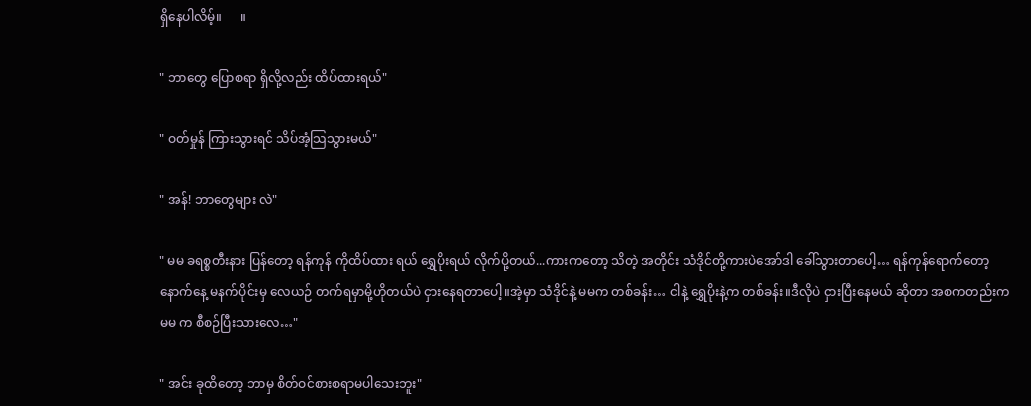ရှိနေပါလိမ့်။      ။

" ဘာတွေ ပြောစရာ ရှိလို့လည်း ထိပ်ထားရယ်"

" ဝတ်မှုန် ကြားသွားရင် သိပ်အံ့သြသွားမယ်"

" အန်! ဘာတွေများ လဲ"

" မမ ခရစ္စတီးနား ပြန်တော့ ရန်ကုန် ကိုထိပ်ထား ရယ် ရွှေပိုးရယ် လိုက်ပို့တယ်...ကားကတော့ သိတဲ့ အတိုင်း သံဒိုင်တို့ကားပဲအော်ဒါ ခေါ်သွားတာပေါ့… ရန်ကုန်ရောက်တော့နောက်နေ့ မနက်ပိုင်းမှ လေယဉ် တက်ရမှာမို့ဟိုတယ်ပဲ ငှားနေရတာပေါ့။အဲ့မှာ သံဒိုင်နဲ့ မမက တစ်ခန်း… ငါနဲ့ ရွှေပိုးနဲ့က တစ်ခန်း။ဒီလိုပဲ ငှားပြီးနေမယ် ဆိုတာ အစကတည်းကမမ က စီစဉ်ပြီးသားလေ…"

" အင်း ခုထိတော့ ဘာမှ စိတ်ဝင်စားစရာမပါသေးဘူး"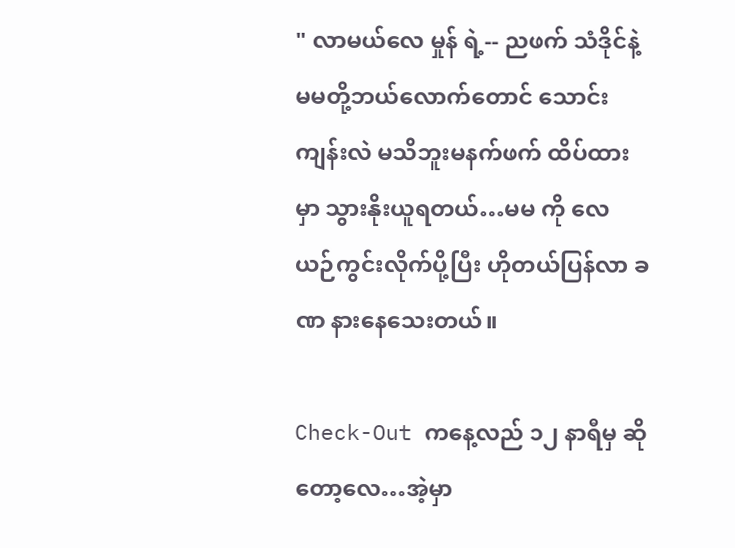" လာမယ်လေ မှုန် ရဲ့-- ညဖက် သံဒိုင်နဲ့ မမတို့ဘယ်လောက်တောင် သောင်းကျန်းလဲ မသိဘူးမနက်ဖက် ထိပ်ထားမှာ သွားနိုးယူရတယ်…မမ ကို လေယဉ်ကွင်းလိုက်ပို့ပြီး ဟိုတယ်ပြန်လာ ခဏ နားနေသေးတယ်။

Check-Out ကနေ့လည် ၁၂ နာရီမှ ဆိုတော့လေ…အဲ့မှာ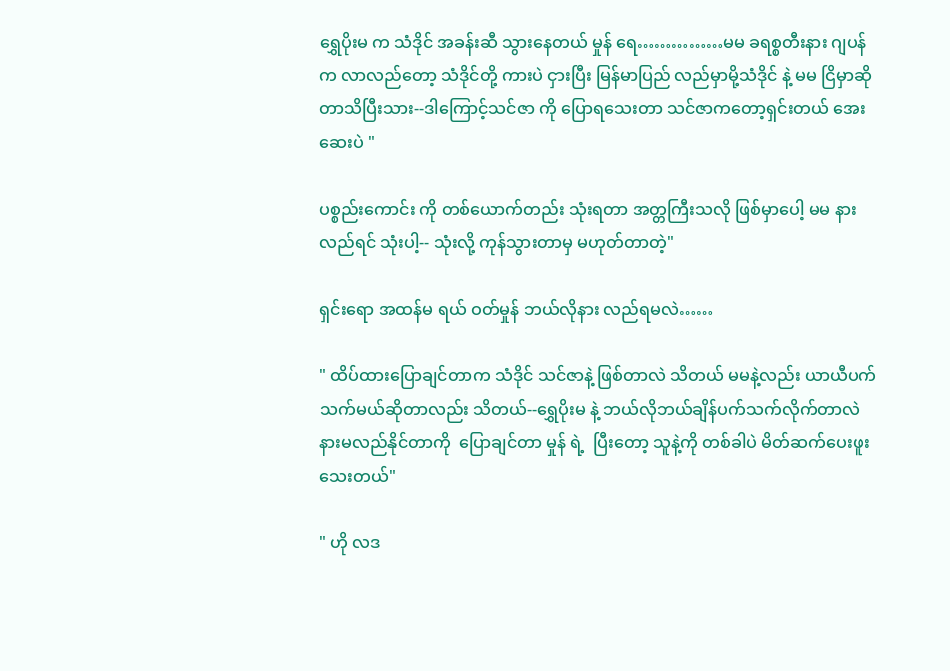ရွှေပိုးမ က သံဒိုင် အခန်းဆီ သွားနေတယ် မှုန် ရေ……………မမ ခရစ္စတီးနား ဂျပန်က လာလည်တော့ သံဒိုင်တို့ ကားပဲ ငှားပြီး မြန်မာပြည် လည်မှာမို့သံဒိုင် နဲ့ မမ ငြိမှာဆိုတာသိပြီးသား--ဒါကြောင့်သင်ဇာ ကို ပြောရသေးတာ သင်ဇာကတော့ရှင်းတယ် အေးဆေးပဲ "

ပစ္စည်းကောင်း ကို တစ်ယောက်တည်း သုံးရတာ အတ္တကြီးသလို ဖြစ်မှာပေါ့ မမ နားလည်ရင် သုံးပါ့-- သုံးလို့ ကုန်သွားတာမှ မဟုတ်တာတဲ့"

ရှင်းရော အထန်မ ရယ် ဝတ်မှုန် ဘယ်လိုနား လည်ရမလဲ……

" ထိပ်ထားပြောချင်တာက သံဒိုင် သင်ဇာနဲ့ ဖြစ်တာလဲ သိတယ် မမနဲ့လည်း ယာယီပက်သက်မယ်ဆိုတာလည်း သိတယ်--ရွှေပိုးမ နဲ့ ဘယ်လိုဘယ်ချိန်ပက်သက်လိုက်တာလဲ နားမလည်နိုင်တာကို  ပြောချင်တာ မှုန် ရဲ့  ပြီးတော့ သူနဲ့ကို တစ်ခါပဲ မိတ်ဆက်ပေးဖူးသေးတယ်"

" ဟို လဒ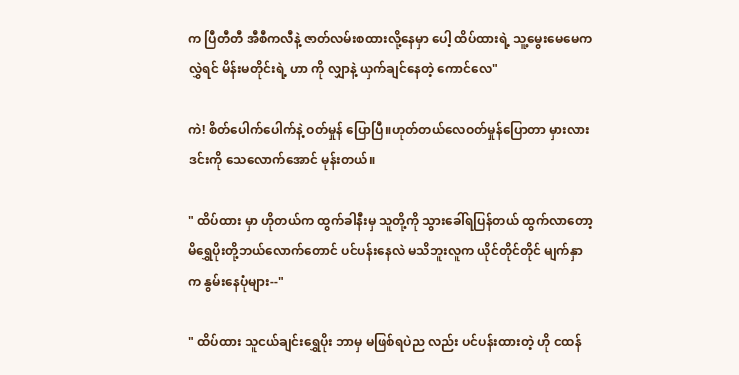က ပြီတီတီ အီစီကလီနဲ့ ဇာတ်လမ်းစထားလို့နေမှာ ပေါ့ ထိပ်ထားရဲ့ သူ့မွေးမေမေက လွှဲရင် မိန်းမတိုင်းရဲ့ ဟာ ကို လျှာနဲ့ ယှက်ချင်နေတဲ့ ကောင်လေ"

ကဲ! စိတ်ပေါက်ပေါက်နဲ့ ဝတ်မှုန် ပြောပြီ။ဟုတ်တယ်လေဝတ်မှုန်ပြောတာ မှားလား ဒင်းကို သေလောက်အောင် မုန်းတယ်။

" ထိပ်ထား မှာ ဟိုတယ်က ထွက်ခါနီးမှ သူတို့ကို သွားခေါ်ရပြန်တယ် ထွက်လာတော့ မိရွှေပိုးတို့ဘယ်လောက်တောင် ပင်ပန်းနေလဲ မသိဘူးလူက ယိုင်တိုင်တိုင် မျက်နှာက နွမ်းနေပုံများ--"

" ထိပ်ထား သူငယ်ချင်းရွှေပိုး ဘာမှ မဖြစ်ရပဲည လည်း ပင်ပန်းထားတဲ့ ဟို ငထန်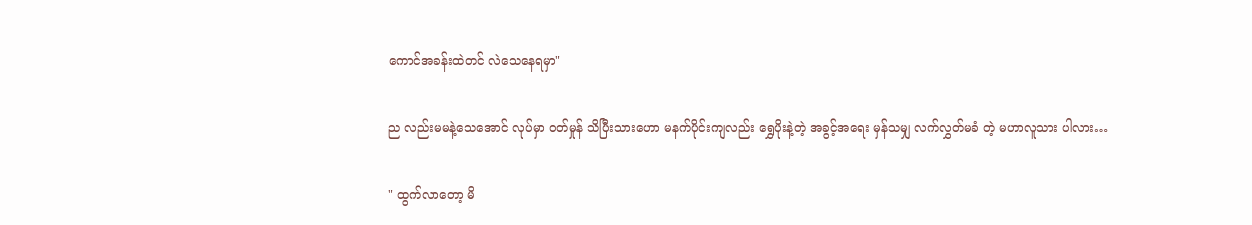ကောင်အခန်းထဲတင် လဲသေနေရမှာ"

ည လည်းမမနဲ့သေအောင် လုပ်မှာ ဝတ်မှုန် သိပြီးသားဟော မနက်ပိုင်းကျလည်း ရွှေပိုးနဲ့တဲ့ အခွင့်အရေး မှန်သမျှ လက်လွှတ်မခံ တဲ့ မဟာလူသား ပါလား…

" ထွက်လာတော့ မိ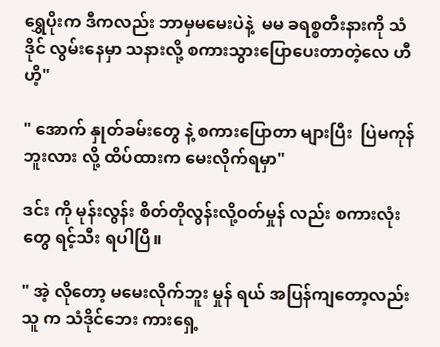ရွှေပိုးက ဒီကလည်း ဘာမှမမေးပဲနဲ့  မမ ခရစ္စတီးနားကို သံဒိုင် လွမ်းနေမှာ သနားလို့ စကားသွားပြောပေးတာတဲ့လေ ဟီ ဟိ့"

" အောက် နှုတ်ခမ်းတွေ နဲ့ စကားပြောတာ များပြီး  ပြဲမကုန်ဘူးလား လို့ ထိပ်ထားက မေးလိုက်ရမှာ"

ဒင်း ကို မုန်းလွန်း စိတ်တိုလွန်းလို့ဝတ်မှုန် လည်း စကားလုံးတွေ ရင့်သီး ရပါပြီ။

" အဲ့ လိုတော့ မမေးလိုက်ဘူး မှုန် ရယ် အပြန်ကျတော့လည်း သူ က သံဒိုင်ဘေး ကားရှေ့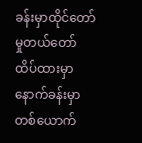ခန်းမှာထိုင်တော်မှုတယ်တော် ထိပ်ထားမှာ နောက်ခန်းမှာ တစ်ယောက်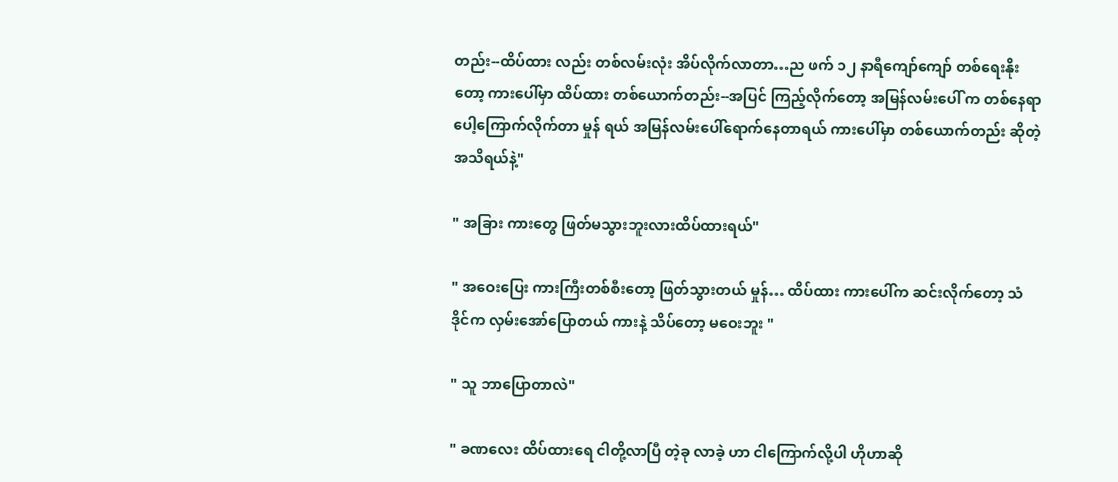တည်း--ထိပ်ထား လည်း တစ်လမ်းလုံး အိပ်လိုက်လာတာ…ည ဖက် ၁၂ နာရီကျော်ကျော် တစ်ရေးနိုးတော့ ကားပေါ်မှာ ထိပ်ထား တစ်ယောက်တည်း--အပြင် ကြည့်လိုက်တော့ အမြန်လမ်းပေါ် က တစ်နေရာပေါ့ကြောက်လိုက်တာ မှုန် ရယ် အမြန်လမ်းပေါ်ရောက်နေတာရယ် ကားပေါ်မှာ တစ်ယောက်တည်း ဆိုတဲ့ အသိရယ်နဲ့"

" အခြား ကားတွေ ဖြတ်မသွားဘူးလားထိပ်ထားရယ်"

" အဝေးပြေး ကားကြီးတစ်စီးတော့ ဖြတ်သွားတယ် မှုန်… ထိပ်ထား ကားပေါ်က ဆင်းလိုက်တော့ သံဒိုင်က လှမ်းအော်ပြောတယ် ကားနဲ့ သိပ်တော့ မဝေးဘူး "

" သူ ဘာပြောတာလဲ"

" ခဏလေး ထိပ်ထားရေ ငါတို့လာပြီ တဲ့ခု လာခဲ့ ဟာ ငါကြောက်လို့ပါ ဟိုဟာဆို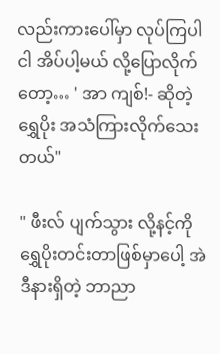လည်းကားပေါ်မှာ လုပ်ကြပါ ငါ အိပ်ပါ့မယ် လို့ပြောလိုက်တော့… ' အာ ကျစ်!- ဆိုတဲ့ရွှေပိုး အသံကြားလိုက်သေးတယ်"

" ဖီးလ် ပျက်သွား လို့နင့်ကို ရွှေပိုးတင်းတာဖြစ်မှာပေါ့ အဲဒီနားရှိတဲ့ ဘာညာ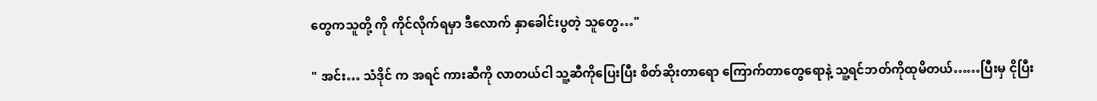တွေကသူတို့ ကို ကိုင်လိုက်ရမှာ ဒီလောက် နှာခေါင်းပွတဲ့ သူတွေ…"

" အင်း… သံဒိုင် က အရင် ကားဆီကို လာတယ်ငါ သူ့ဆီကိုပြေးပြီး စိတ်ဆိုးတာရော ကြောက်တာတွေရောနဲ့ သူ့ရင်ဘတ်ကိုထုမိတယ်……ပြီးမှ ငိုပြီး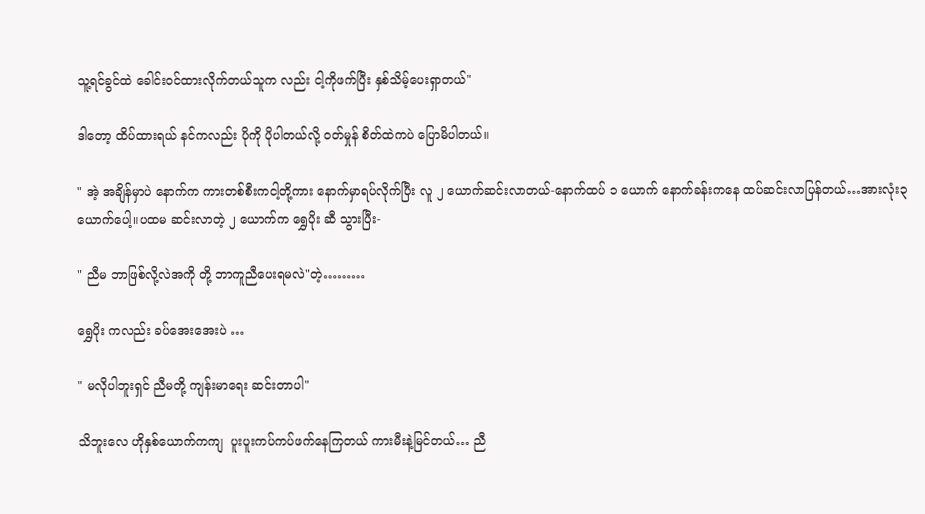သူ့ရင်ခွင်ထဲ ခေါင်းဝင်ထားလိုက်တယ်သူက လည်း ငါ့ကိုဖက်ပြီး နှစ်သိမ့်ပေးရှာတယ်"

ဒါတော့ ထိပ်ထားရယ် နင်ကလည်း ပိုကို ပိုပါတယ်လို့ ဝတ်မှုန် စိတ်ထဲကပဲ ပြောမိပါတယ်။

" အဲ့ အချိန်မှာပဲ နောက်က ကားတစ်စီးကငါ့တို့ကား နောက်မှာရပ်လိုက်ပြီး လူ ၂ ယောက်ဆင်းလာတယ်-နောက်ထပ် ၁ ယောက် နောက်ခန်းကနေ ထပ်ဆင်းလာပြန်တယ်…အားလုံး၃ ယောက်ပေါ့။ပထမ ဆင်းလာတဲ့ ၂ ယောက်က ရွှေပိုး ဆီ သွားပြီး-

" ညီမ ဘာဖြစ်လို့လဲအကို တို့ ဘာကူညီပေးရမလဲ"တဲ့………

ရွှေပိုး ကလည်း ခပ်အေးအေးပဲ …

" မလိုပါဘူးရှင် ညီမတို့ ကျန်းမာရေး ဆင်းတာပါ"

သိဘူးလေ ဟိုနှစ်ယောက်ကကျ  ပူးပူးကပ်ကပ်ဖက်နေကြတယ် ကားမီးနဲ့မြင်တယ်… ညီ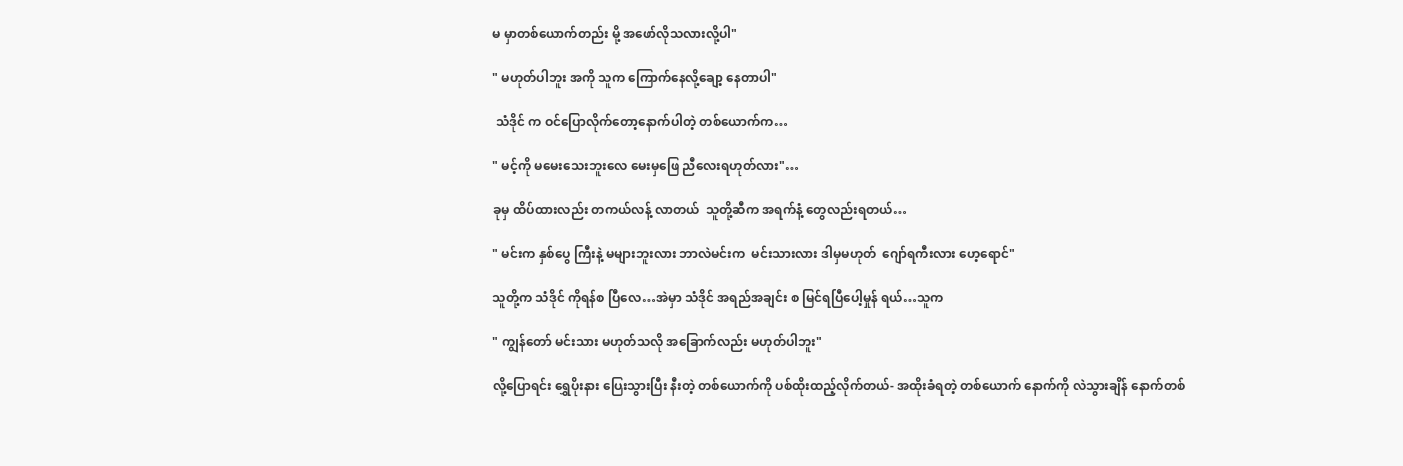မ မှာတစ်ယောက်တည်း မို့ အဖော်လိုသလားလို့ပါ"

" မဟုတ်ပါဘူး အကို သူက ကြောက်နေလို့ချော့ နေတာပါ"

 သံဒိုင် က ဝင်ပြောလိုက်တော့နောက်ပါတဲ့ တစ်ယောက်က…

" မင့်ကို မမေးသေးဘူးလေ မေးမှဖြေ ညီလေးရဟုတ်လား"…

ခုမှ ထိပ်ထားလည်း တကယ်လန့် လာတယ်  သူတို့ဆီက အရက်နံ့ တွေလည်းရတယ်…

" မင်းက နှစ်ပွေ ကြီးနဲ့ မများဘူးလား ဘာလဲမင်းက  မင်းသားလား ဒါမှမဟုတ်  ဂျော်ရကီးလား ဟေ့ရောင်"

သူတို့က သံဒိုင် ကိုရန်စ ပြီလေ…အဲမှာ သံဒိုင် အရည်အချင်း စ မြင်ရပြီပေါ့မှုန် ရယ်…သူက

" ကျွန်တော် မင်းသား မဟုတ်သလို အခြောက်လည်း မဟုတ်ပါဘူး"

လို့ပြောရင်း ရွှေပိုးနား ပြေးသွားပြီး နီးတဲ့ တစ်ယောက်ကို ပစ်ထိုးထည့်လိုက်တယ်- အထိုးခံရတဲ့ တစ်ယောက် နောက်ကို လဲသွားချိန် နောက်တစ်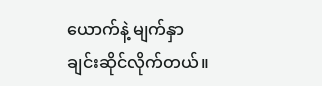ယောက်နဲ့ မျက်နှာချင်းဆိုင်လိုက်တယ်။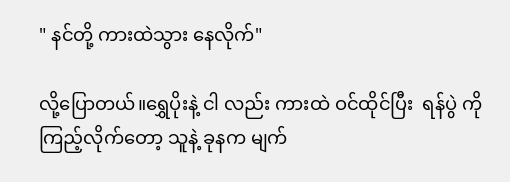" နင်တို့ ကားထဲသွား နေလိုက်"

လို့ပြောတယ်။ရွှေပိုးနဲ့ ငါ လည်း ကားထဲ ဝင်ထိုင်ပြီး  ရန်ပွဲ ကိုကြည့်လိုက်တော့ သူနဲ့ ခုနက မျက်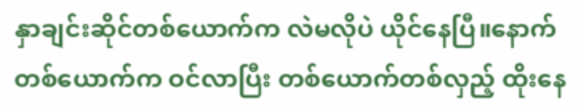နှာချင်းဆိုင်တစ်ယောက်က လဲမလိုပဲ ယိုင်နေပြီ။နောက်တစ်ယောက်က ဝင်လာပြီး တစ်ယောက်တစ်လှည့် ထိုးနေ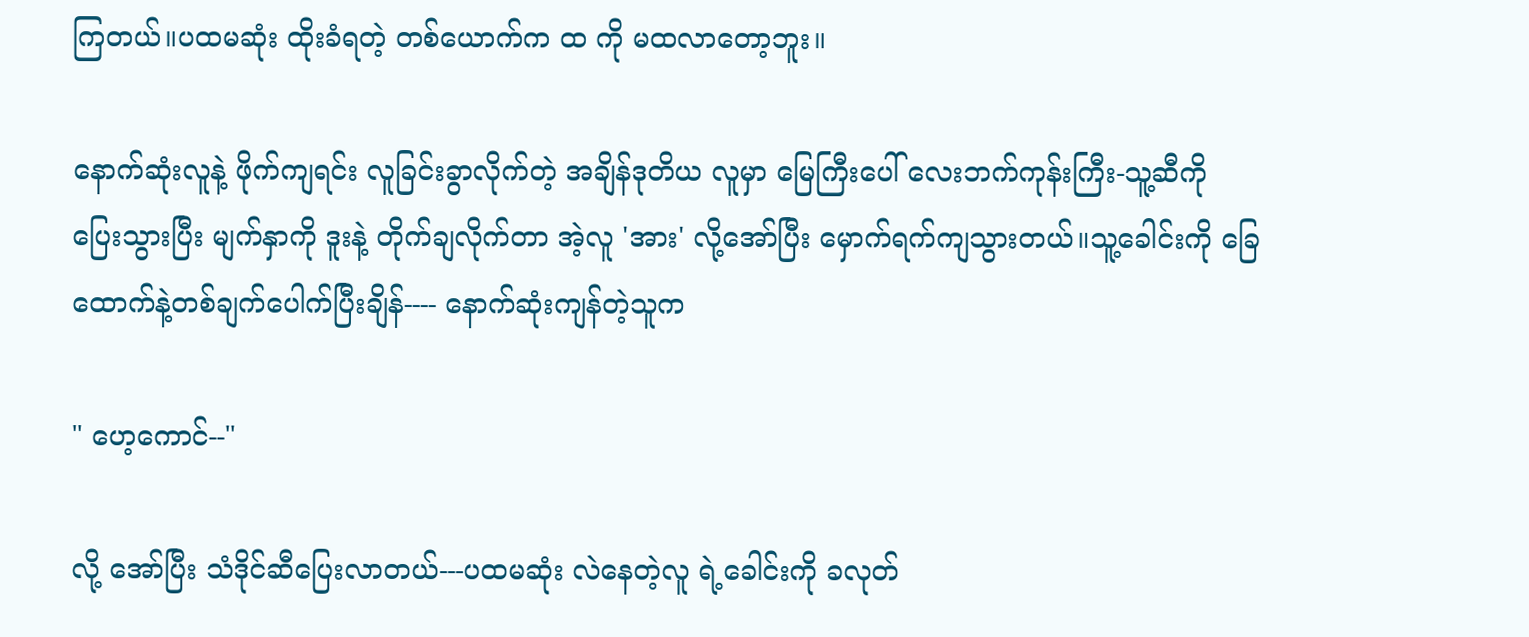ကြတယ်။ပထမဆုံး ထိုးခံရတဲ့ တစ်ယောက်က ထ ကို မထလာတော့ဘူး။

နောက်ဆုံးလူနဲ့ ဖိုက်ကျရင်း လူခြင်းခွာလိုက်တဲ့ အချိန်ဒုတိယ လူမှာ မြေကြီးပေါ် လေးဘက်ကုန်းကြီး-သူ့ဆီကို ပြေးသွားပြီး မျက်နှာကို ဒူးနဲ့ တိုက်ချလိုက်တာ အဲ့လူ 'အား' လို့အော်ပြီး မှောက်ရက်ကျသွားတယ်။သူ့ခေါင်းကို ခြေထောက်နဲ့တစ်ချက်ပေါက်ပြီးချိန်---- နောက်ဆုံးကျန်တဲ့သူက

" ဟေ့ကောင်--"

လို့ အော်ပြီး သံဒိုင်ဆီပြေးလာတယ်---ပထမဆုံး လဲနေတဲ့လူ ရဲ့ခေါင်းကို ခလုတ်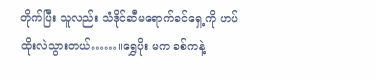တိုက်ပြီး သူလည်း သံဒိုင်ဆီမရောက်ခင်ရှေ့ကို ဟပ်ထိုးလဲသွားတယ်……။ရွှေပိုး မက ခစ်ကနဲ့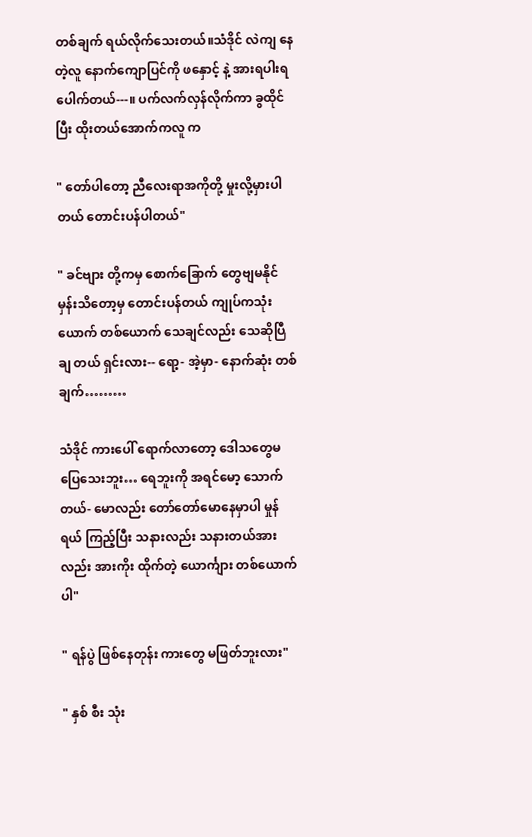တစ်ချက် ရယ်လိုက်သေးတယ်။သံဒိုင် လဲကျ နေတဲ့လူ နောက်ကျောပြင်ကို ဖနှောင့် နဲ့ အားရပါးရ ပေါက်တယ်---။ ပက်လက်လှန်လိုက်ကာ ခွထိုင်ပြီး ထိုးတယ်အောက်ကလူ က

" တော်ပါတော့ ညီလေးရာအကိုတို့ မှုးလို့မှားပါတယ် တောင်းပန်ပါတယ်"

" ခင်ဗျား တို့ကမှ စောက်ခြောက် တွေဗျမနိုင်မှန်းသိတော့မှ တောင်းပန်တယ် ကျုပ်ကသုံးယောက် တစ်ယောက် သေချင်လည်း သေဆိုပြီ ချ တယ် ရှင်းလား-- ရော့- အဲ့မှာ- နောက်ဆုံး တစ်ချက်………

သံဒိုင် ကားပေါ် ရောက်လာတော့ ဒေါသတွေမပြေသေးဘူး… ရေဘူးကို အရင်မော့ သောက်တယ်- မောလည်း တော်တော်မောနေမှာပါ မှုန်ရယ် ကြည့်ပြီး သနားလည်း သနားတယ်အားလည်း အားကိုး ထိုက်တဲ့ ယောင်္ကျား တစ်ယောက်ပါ"

" ရန်ပွဲ ဖြစ်နေတုန်း ကားတွေ မဖြတ်ဘူးလား"

" နှစ် စီး သုံး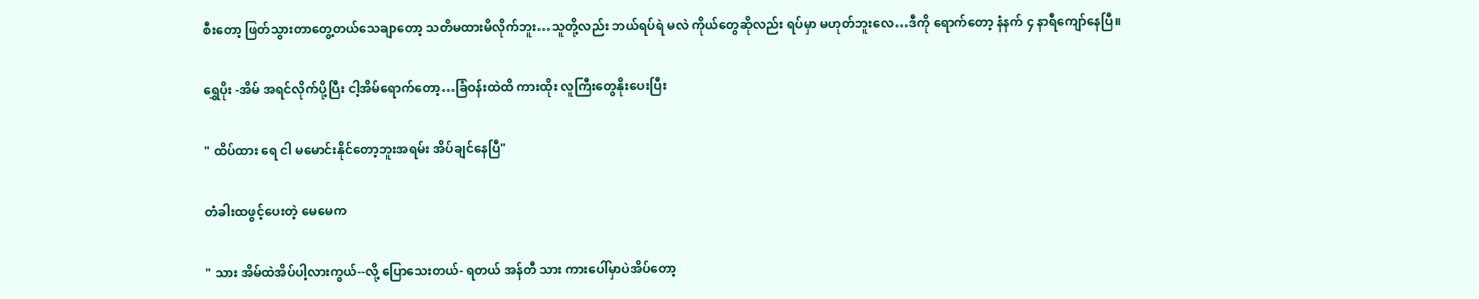စီးတော့ ဖြတ်သွားတာတွေ့တယ်သေချာတော့ သတိမထားမိလိုက်ဘူး…သူတို့လည်း ဘယ်ရပ်ရဲ မလဲ ကိုယ်တွေဆိုလည်း ရပ်မှာ မဟုတ်ဘူးလေ…ဒီကို ရောက်တော့ နံနက် ၄ နာရီကျော်နေပြီ။

ရွှေပိုး -အိမ် အရင်လိုက်ပို့ပြီး ငါ့အိမ်ရောက်တော့…ခြံဝန်းထဲထိ ကားထိုး လူကြီးတွေနိုးပေးပြီး

" ထိပ်ထား ရေ ငါ မမောင်းနိုင်တော့ဘူးအရမ်း အိပ်ချင်နေပြီ"

တံခါးထဖွင့်ပေးတဲ့ မေမေက

" သား အိမ်ထဲအိပ်ပါ့လားကွယ်--လို့ ပြောသေးတယ်- ရတယ် အန်တီ သား ကားပေါ်မှာပဲအိပ်တော့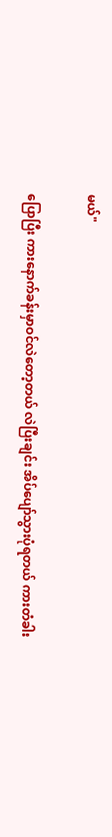မယ်"

ပြောပြီး ကားနောက်ခန်းမှာဝင်လဲတော့တယ် လဲပြီးချင်း အိပ်ပျော်သွားပုံရတယ် ကားတံခါး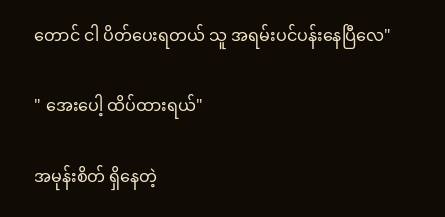တောင် ငါ ပိတ်ပေးရတယ် သူ အရမ်းပင်ပန်းနေပြီလေ"

" အေးပေါ့ ထိပ်ထားရယ်"

အမုန်းစိတ် ရှိနေတဲ့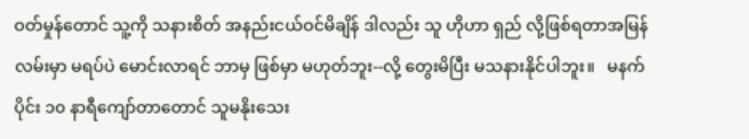ဝတ်မှုန်တောင် သူ့ကို သနားစိတ် အနည်းငယ်ဝင်မိချိန် ဒါလည်း သူ ဟိုဟာ ရှည် လို့ဖြစ်ရတာအမြန်လမ်းမှာ မရပ်ပဲ မောင်းလာရင် ဘာမှ ဖြစ်မှာ မဟုတ်ဘူး--လို့ တွေးမိပြီး မသနားနိုင်ပါဘူး။   မနက်ပိုင်း ၁၀ နာရီကျော်တာတောင် သူမနိုးသေး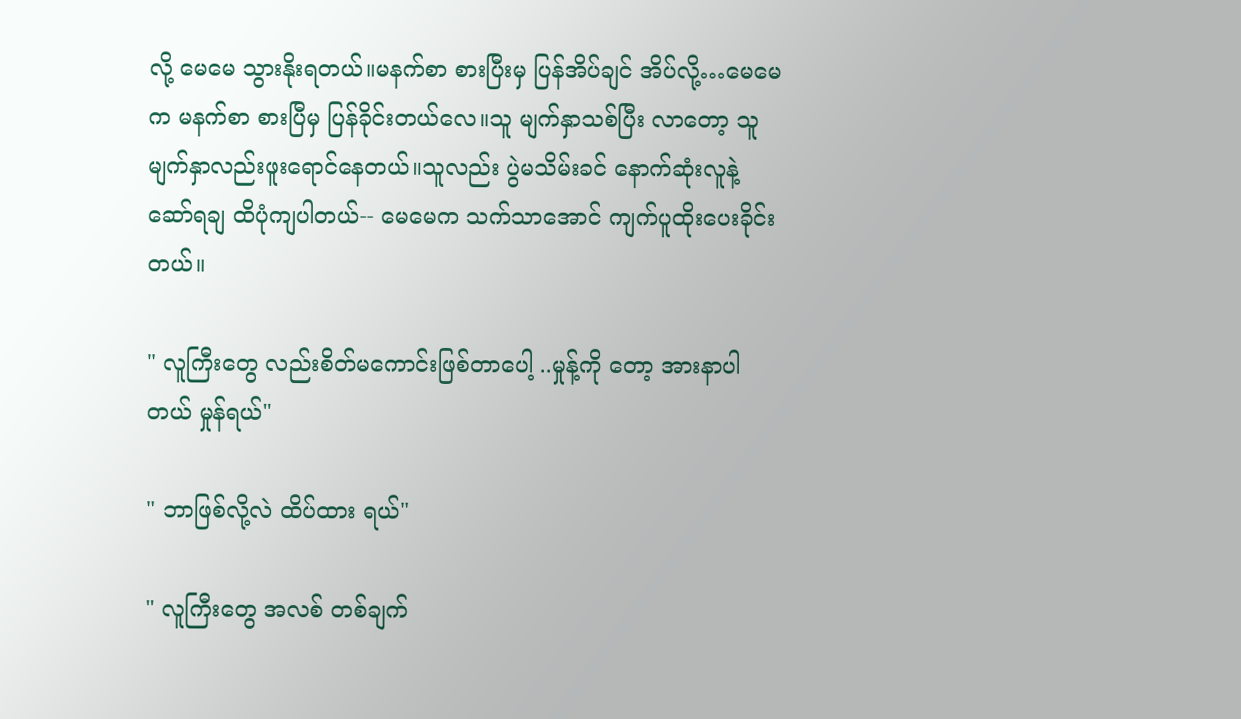လို့ မေမေ သွားနိုးရတယ်။မနက်စာ စားပြီးမှ ပြန်အိပ်ချင် အိပ်လို့…မေမေက မနက်စာ စားပြီမှ ပြန်ခိုင်းတယ်လေ။သူ မျက်နှာသစ်ပြီး လာတော့ သူမျက်နှာလည်းဖူးရောင်နေတယ်။သူလည်း ပွဲမသိမ်းခင် နောက်ဆုံးလူနဲ့ ဆော်ရချ ထိပုံကျပါတယ်-- မေမေက သက်သာအောင် ကျက်ပူထိုးပေးခိုင်းတယ်။

" လူကြီးတွေ လည်းစိတ်မကောင်းဖြစ်တာပေါ့ ..မှုန့်ကို တော့ အားနာပါတယ် မှုန်ရယ်"

" ဘာဖြစ်လို့လဲ ထိပ်ထား ရယ်"

" လူကြီးတွေ အလစ် တစ်ချက်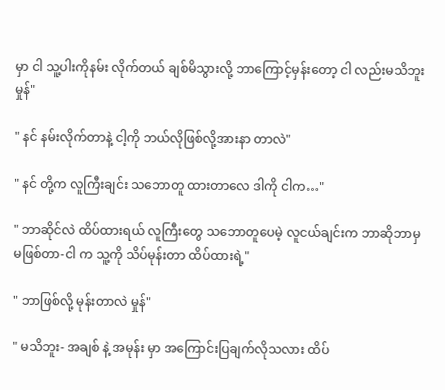မှာ ငါ သူ့ပါးကိုနမ်း လိုက်တယ် ချစ်မိသွားလို့ ဘာကြောင့်မှန်းတော့ ငါ လည်းမသိဘူး မှုန်"

" နင် နမ်းလိုက်တာနဲ့ ငါ့ကို ဘယ်လိုဖြစ်လို့အားနာ တာလဲ"

" နင် တို့က လူကြီးချင်း သဘောတူ ထားတာလေ ဒါကို ငါက…"

" ဘာဆိုင်လဲ ထိပ်ထားရယ် လူကြီးတွေ သဘောတူပေမဲ့ လူငယ်ချင်းက ဘာဆိုဘာမှ မဖြစ်တာ-ငါ က သူ့ကို သိပ်မုန်းတာ ထိပ်ထားရဲ့"

" ဘာဖြစ်လို့ မုန်းတာလဲ မှုန်"

" မသိဘူး- အချစ် နဲ့ အမုန်း မှာ အကြောင်းပြချက်လိုသလား ထိပ်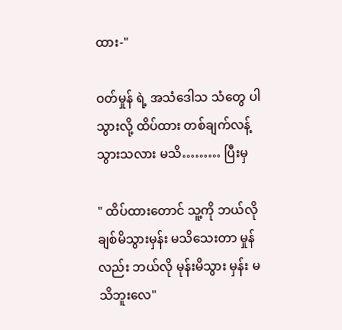ထား-"

ဝတ်မှုန် ရဲ့ အသံဒေါသ သံတွေ ပါသွားလို့ ထိပ်ထား တစ်ချက်လန့်သွားသလား မသိ……… ပြီးမှ

" ထိပ်ထားတောင် သူ့ကို ဘယ်လို ချစ်မိသွားမှန်း မသိသေးတာ မှုန်လည်း ဘယ်လို မုန်းမိသွား မှန်း မသိဘူးလေ"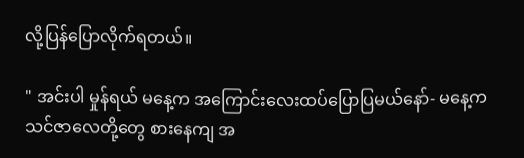လို့ပြန်ပြောလိုက်ရတယ်။

" အင်းပါ မှုန်ရယ် မနေ့က အကြောင်းလေးထပ်ပြောပြမယ်နော်- မနေ့က သင်ဇာလေတို့တွေ စားနေကျ အ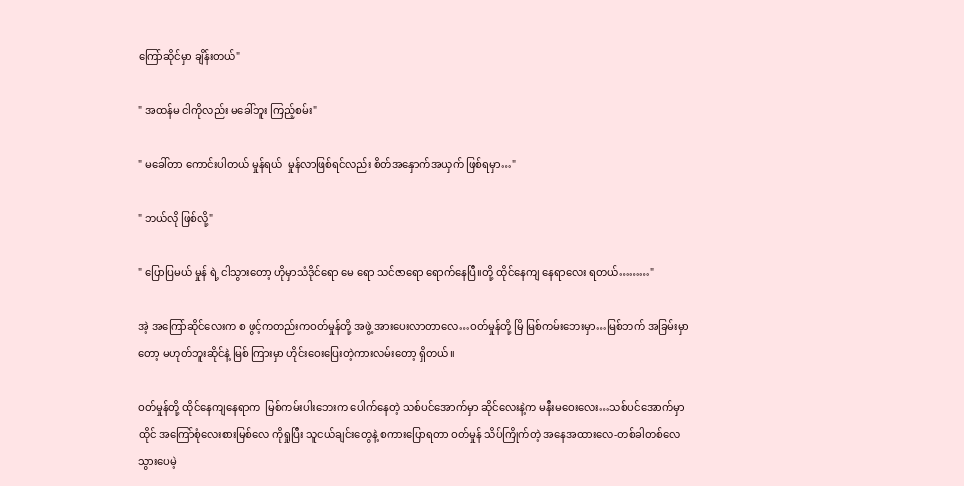ကြော်ဆိုင်မှာ ချိန်းတယ်"

" အထန်မ ငါကိုလည်း မခေါ်ဘူး ကြည့်စမ်း"

" မခေါ်တာ ကောင်းပါတယ် မှုန်ရယ်  မှုန်လာဖြစ်ရင်လည်း စိတ်အနှောက်အယှက် ဖြစ်ရမှာ…"

" ဘယ်လို ဖြစ်လို့"

" ပြောပြမယ် မှုန် ရဲ့ ငါသွားတော့ ဟိုမှာသံဒိုင်ရော မေ ရော သင်ဇာရော ရောက်နေပြီ။တို့ ထိုင်နေကျ နေရာလေး ရတယ်………"

အဲ့ အကြော်ဆိုင်လေးက စ ဖွင့်ကတည်းကဝတ်မှုန်တို့ အဖွဲ့ အားပေးလာတာလေ…ဝတ်မှုန်တို့ မြိ မြစ်ကမ်းဘေးမှာ…မြစ်ဘက် အခြမ်းမှာတော့ မဟုတ်ဘူးဆိုင်နဲ့ မြစ် ကြားမှာ ဟိုင်းဝေးပြေးတဲ့ကားလမ်းတော့ ရှိတယ်။

ဝတ်မှုန်တို့ ထိုင်နေကျနေရာက  မြစ်ကမ်းပါးဘေးက ပေါက်နေတဲ့ သစ်ပင်အောက်မှာ ဆိုင်လေးနဲ့က မနီးမဝေးလေး…သစ်ပင်အောက်မှာ ထိုင် အကြော်စုံလေးစားမြစ်လေ ကိုရှုပြီး သူငယ်ချင်းတွေနဲ့ စကားပြောရတာ ဝတ်မှုန် သိပ်ကြိုက်တဲ့ အနေအထားလေ-တစ်ခါတစ်လေ သွားပေမဲ့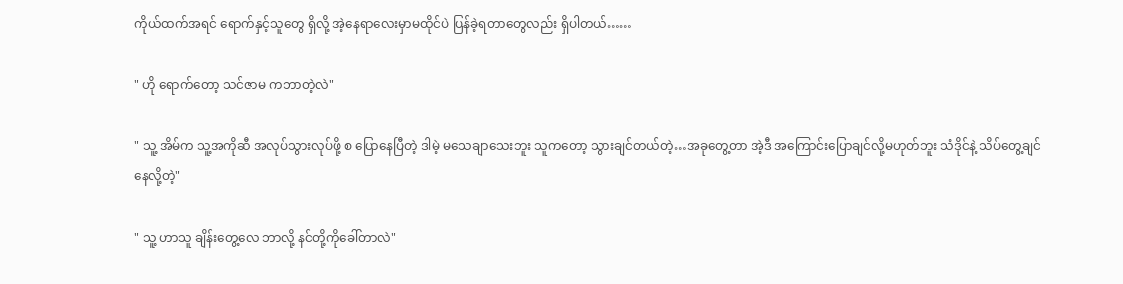ကိုယ်ထက်အရင် ရောက်နှင့်သူတွေ ရှိလို့ အဲ့နေရာလေးမှာမထိုင်ပဲ ပြန်ခဲ့ရတာတွေလည်း ရှိပါတယ်……

" ဟို ရောက်တော့ သင်ဇာမ ကဘာတဲ့လဲ"

" သူ့ အိမ်က သူ့အကိုဆီ အလုပ်သွားလုပ်ဖို့ စ ပြောနေပြီတဲ့ ဒါမဲ့ မသေချာသေးဘူး သူကတော့ သွားချင်တယ်တဲ့…အခုတွေ့တာ အဲ့ဒီ အကြောင်းပြောချင်လို့မဟုတ်ဘူး သံဒိုင်နဲ့ သိပ်တွေ့ချင်နေလို့တဲ့"

" သူ့ ဟာသူ ချိန်းတွေ့လေ ဘာလို့ နင်တို့ကိုခေါ်တာလဲ"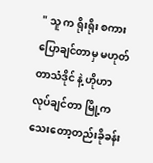" သူ က ရိုးရိုး စကားပြောချင်တာမှ မဟုတ်တာသံဒိုင် နဲ့ ဟိုဟာလုပ်ချင်တာ မြို့က သေးတော့တည်းခိုခန်း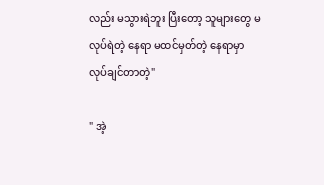လည်း မသွားရဲဘူး ပြီးတော့ သူများတွေ မလုပ်ရဲတဲ့ နေရာ မထင်မှတ်တဲ့ နေရာမှာ လုပ်ချင်တာတဲ့"

" အဲ့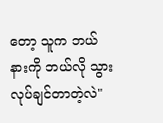တော့ သူက ဘယ်နားကို ဘယ်လို သွားလုပ်ချင်တာတဲ့လဲ"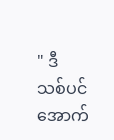" ဒီ သစ်ပင်အောက်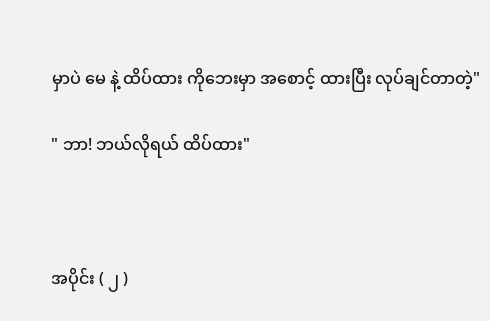မှာပဲ မေ နဲ့ ထိပ်ထား ကိုဘေးမှာ အစောင့် ထားပြီး လုပ်ချင်တာတဲ့"

" ဘာ! ဘယ်လိုရယ် ထိပ်ထား"



အပိုင်း ( ၂ )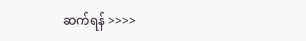ဆက်ရန် >>>>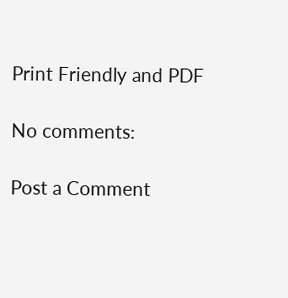Print Friendly and PDF

No comments:

Post a Comment